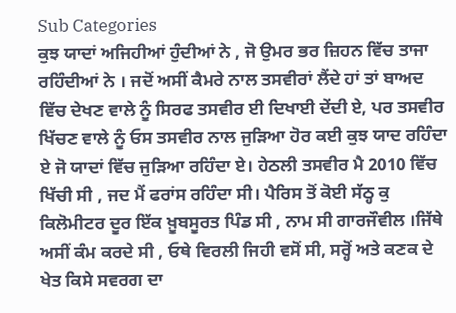Sub Categories
ਕੁਝ ਯਾਦਾਂ ਅਜਿਹੀਆਂ ਹੁੰਦੀਆਂ ਨੇ , ਜੋ ਉਮਰ ਭਰ ਜ਼ਿਹਨ ਵਿੱਚ ਤਾਜਾ ਰਹਿੰਦੀਆਂ ਨੇ । ਜਦੋਂ ਅਸੀਂ ਕੈਮਰੇ ਨਾਲ ਤਸਵੀਰਾਂ ਲੈਂਦੇ ਹਾਂ ਤਾਂ ਬਾਅਦ ਵਿੱਚ ਦੇਖਣ ਵਾਲੇ ਨੂੰ ਸਿਰਫ ਤਸਵੀਰ ਈ ਦਿਖਾਈ ਦੇਂਦੀ ਏ, ਪਰ ਤਸਵੀਰ ਖਿੱਚਣ ਵਾਲੇ ਨੂੰ ਓਸ ਤਸਵੀਰ ਨਾਲ ਜੁੜਿਆ ਹੋਰ ਕਈ ਕੁਝ ਯਾਦ ਰਹਿੰਦਾ ਏ ਜੋ ਯਾਦਾਂ ਵਿੱਚ ਜੁੜਿਆ ਰਹਿੰਦਾ ਏ। ਹੇਠਲੀ ਤਸਵੀਰ ਮੈ 2010 ਵਿੱਚ ਖਿੱਚੀ ਸੀ , ਜਦ ਮੈਂ ਫਰਾਂਸ ਰਹਿੰਦਾ ਸੀ। ਪੈਰਿਸ ਤੋਂ ਕੋਈ ਸੱਠ੍ਹ ਕੁ ਕਿਲੋਮੀਟਰ ਦੂਰ ਇੱਕ ਖ਼ੂਬਸੂਰਤ ਪਿੰਡ ਸੀ , ਨਾਮ ਸੀ ਗਾਰਜੌਵੀਲ ।ਜਿੱਥੇ ਅਸੀਂ ਕੰਮ ਕਰਦੇ ਸੀ , ਓਥੇ ਵਿਰਲੀ ਜਿਹੀ ਵਸੋਂ ਸੀ, ਸਰ੍ਹੋਂ ਅਤੇ ਕਣਕ ਦੇ ਖੇਤ ਕਿਸੇ ਸਵਰਗ ਦਾ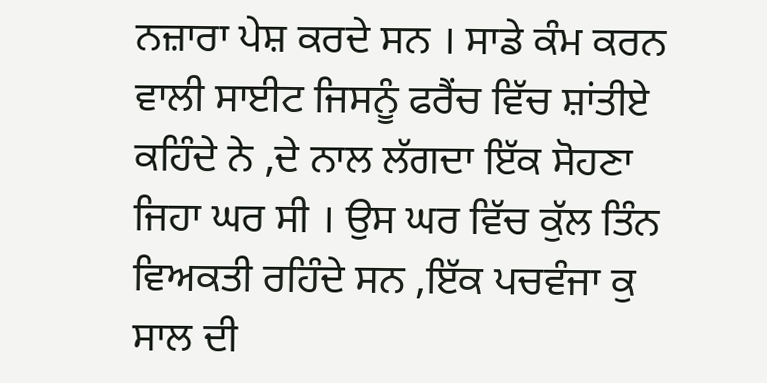ਨਜ਼ਾਰਾ ਪੇਸ਼ ਕਰਦੇ ਸਨ । ਸਾਡੇ ਕੰਮ ਕਰਨ ਵਾਲੀ ਸਾਈਟ ਜਿਸਨੂੰ ਫਰੈਂਚ ਵਿੱਚ ਸ਼ਾਂਤੀਏ ਕਹਿੰਦੇ ਨੇ ,ਦੇ ਨਾਲ ਲੱਗਦਾ ਇੱਕ ਸੋਹਣਾ ਜਿਹਾ ਘਰ ਸੀ । ਉਸ ਘਰ ਵਿੱਚ ਕੁੱਲ ਤਿੰਨ ਵਿਅਕਤੀ ਰਹਿੰਦੇ ਸਨ ,ਇੱਕ ਪਚਵੰਜਾ ਕੁ ਸਾਲ ਦੀ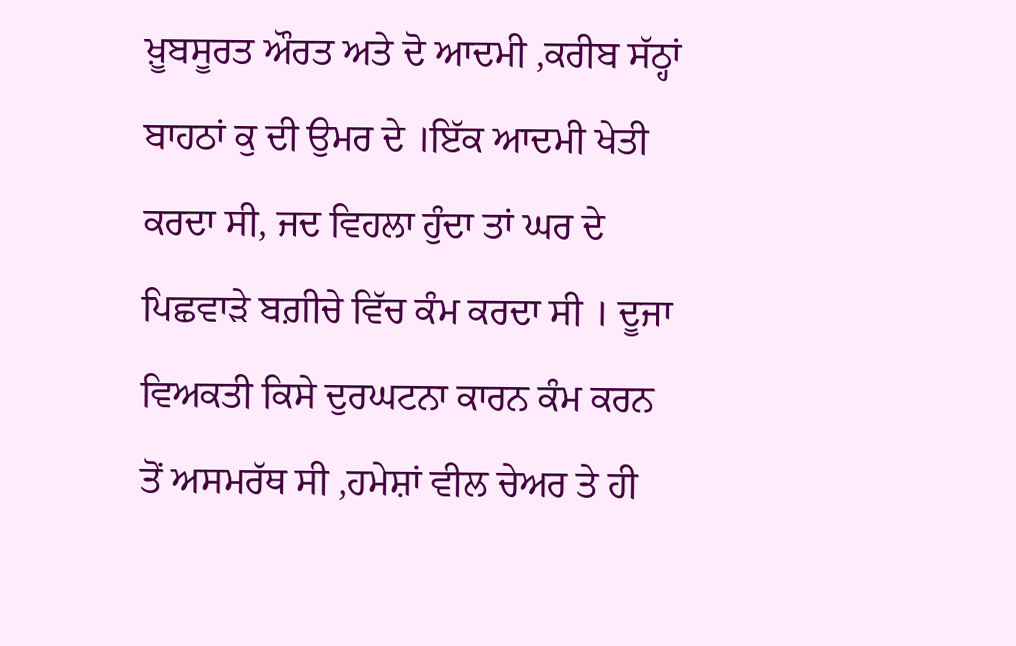ਖ਼ੂਬਸੂਰਤ ਔਰਤ ਅਤੇ ਦੋ ਆਦਮੀ ,ਕਰੀਬ ਸੱਠ੍ਹਾਂ ਬਾਹਠਾਂ ਕੁ ਦੀ ਉਮਰ ਦੇ ।ਇੱਕ ਆਦਮੀ ਖੇਤੀ ਕਰਦਾ ਸੀ, ਜਦ ਵਿਹਲਾ ਹੁੰਦਾ ਤਾਂ ਘਰ ਦੇ ਪਿਛਵਾੜੇ ਬਗ਼ੀਚੇ ਵਿੱਚ ਕੰਮ ਕਰਦਾ ਸੀ । ਦੂਜਾ ਵਿਅਕਤੀ ਕਿਸੇ ਦੁਰਘਟਨਾ ਕਾਰਨ ਕੰਮ ਕਰਨ ਤੋਂ ਅਸਮਰੱਥ ਸੀ ,ਹਮੇਸ਼ਾਂ ਵੀਲ ਚੇਅਰ ਤੇ ਹੀ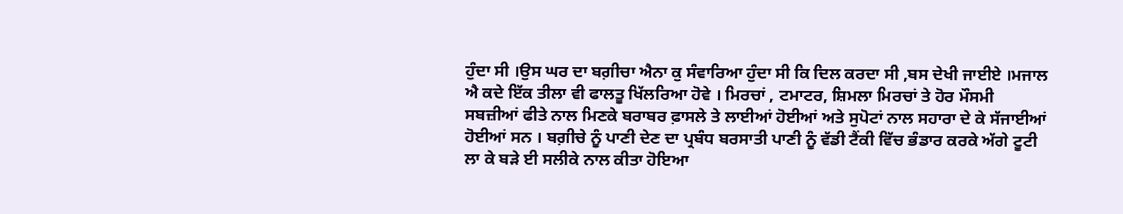ਹੁੰਦਾ ਸੀ ।ਉਸ ਘਰ ਦਾ ਬਗ਼ੀਚਾ ਐਨਾ ਕੁ ਸੰਵਾਰਿਆ ਹੁੰਦਾ ਸੀ ਕਿ ਦਿਲ ਕਰਦਾ ਸੀ ,ਬਸ ਦੇਖੀ ਜਾਈਏ ।ਮਜਾਲ ਐ ਕਦੇ ਇੱਕ ਤੀਲਾ ਵੀ ਫਾਲਤੂ ਖਿੱਲਰਿਆ ਹੋਵੇ । ਮਿਰਚਾਂ , ਟਮਾਟਰ, ਸ਼ਿਮਲਾ ਮਿਰਚਾਂ ਤੇ ਹੋਰ ਮੌਸਮੀ ਸਬਜ਼ੀਆਂ ਫੀਤੇ ਨਾਲ ਮਿਣਕੇ ਬਰਾਬਰ ਫ਼ਾਸਲੇ ਤੇ ਲਾਈਆਂ ਹੋਈਆਂ ਅਤੇ ਸੁਪੋਟਾਂ ਨਾਲ ਸਹਾਰਾ ਦੇ ਕੇ ਸੱਜਾਈਆਂ ਹੋਈਆਂ ਸਨ । ਬਗ਼ੀਚੇ ਨੂੰ ਪਾਣੀ ਦੇਣ ਦਾ ਪ੍ਰਬੰਧ ਬਰਸਾਤੀ ਪਾਣੀ ਨੂੰ ਵੱਡੀ ਟੈਂਕੀ ਵਿੱਚ ਭੰਡਾਰ ਕਰਕੇ ਅੱਗੇ ਟੂਟੀ ਲਾ ਕੇ ਬੜੇ ਈ ਸਲੀਕੇ ਨਾਲ ਕੀਤਾ ਹੋਇਆ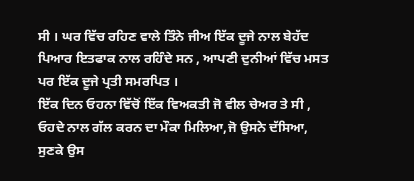ਸੀ । ਘਰ ਵਿੱਚ ਰਹਿਣ ਵਾਲੇ ਤਿੰਨੇ ਜੀਅ ਇੱਕ ਦੂਜੇ ਨਾਲ ਬੇਹੱਦ ਪਿਆਰ ਇਤਫਾਕ ਨਾਲ ਰਹਿੰਦੇ ਸਨ , ਆਪਣੀ ਦੁਨੀਆਂ ਵਿੱਚ ਮਸਤ ਪਰ ਇੱਕ ਦੂਜੇ ਪ੍ਰਤੀ ਸਮਰਪਿਤ ।
ਇੱਕ ਦਿਨ ਓਹਨਾ ਵਿੱਚੋਂ ਇੱਕ ਵਿਅਕਤੀ ਜੋ ਵੀਲ ਚੇਅਰ ਤੇ ਸੀ , ਓਹਦੇ ਨਾਲ ਗੱਲ ਕਰਨ ਦਾ ਮੌਕਾ ਮਿਲਿਆ,ਜੋ ਉਸਨੇ ਦੱਸਿਆ, ਸੁਣਕੇ ਉਸ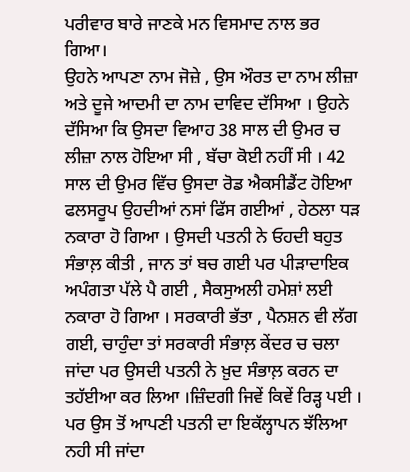ਪਰੀਵਾਰ ਬਾਰੇ ਜਾਣਕੇ ਮਨ ਵਿਸਮਾਦ ਨਾਲ ਭਰ ਗਿਆ।
ਉਹਨੇ ਆਪਣਾ ਨਾਮ ਜੋਜ਼ੇ , ਉਸ ਔਰਤ ਦਾ ਨਾਮ ਲੀਜ਼ਾ ਅਤੇ ਦੂਜੇ ਆਦਮੀ ਦਾ ਨਾਮ ਦਾਵਿਦ ਦੱਸਿਆ । ਉਹਨੇ ਦੱਸਿਆ ਕਿ ਉਸਦਾ ਵਿਆਹ 38 ਸਾਲ ਦੀ ਉਮਰ ਚ ਲੀਜ਼ਾ ਨਾਲ ਹੋਇਆ ਸੀ , ਬੱਚਾ ਕੋਈ ਨਹੀਂ ਸੀ । 42 ਸਾਲ ਦੀ ਉਮਰ ਵਿੱਚ ਉਸਦਾ ਰੋਡ ਐਕਸੀਡੈਂਟ ਹੋਇਆ ਫਲਸਰੂਪ ਉਹਦੀਆਂ ਨਸਾਂ ਫਿੱਸ ਗਈਆਂ , ਹੇਠਲਾ ਧੜ ਨਕਾਰਾ ਹੋ ਗਿਆ । ਉਸਦੀ ਪਤਨੀ ਨੇ ਓਹਦੀ ਬਹੁਤ ਸੰਭਾਲ਼ ਕੀਤੀ , ਜਾਨ ਤਾਂ ਬਚ ਗਈ ਪਰ ਪੀੜਾਦਾਇਕ ਅਪੰਗਤਾ ਪੱਲੇ ਪੈ ਗਈ , ਸੈਕਸੁਅਲੀ ਹਮੇਸ਼ਾਂ ਲਈ ਨਕਾਰਾ ਹੋ ਗਿਆ । ਸਰਕਾਰੀ ਭੱਤਾ , ਪੈਨਸ਼ਨ ਵੀ ਲੱਗ ਗਈ, ਚਾਹੁੰਦਾ ਤਾਂ ਸਰਕਾਰੀ ਸੰਭਾਲ਼ ਕੇਂਦਰ ਚ ਚਲਾ ਜਾਂਦਾ ਪਰ ਉਸਦੀ ਪਤਨੀ ਨੇ ਖ਼ੁਦ ਸੰਭਾਲ਼ ਕਰਨ ਦਾ ਤਹੱਈਆ ਕਰ ਲਿਆ ।ਜ਼ਿੰਦਗੀ ਜਿਵੇਂ ਕਿਵੇਂ ਰਿੜ੍ਹ ਪਈ । ਪਰ ਉਸ ਤੋਂ ਆਪਣੀ ਪਤਨੀ ਦਾ ਇਕੱਲ੍ਹਾਪਨ ਝੱਲਿਆ ਨਹੀ ਸੀ ਜਾਂਦਾ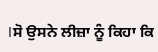।ਸੋ ਉਸਨੇ ਲੀਜ਼ਾ ਨੂੰ ਕਿਹਾ ਕਿ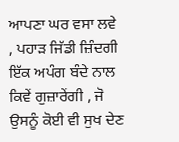ਆਪਣਾ ਘਰ ਵਸਾ ਲਵੇ , ਪਹਾੜ ਜਿੱਡੀ ਜ਼ਿੰਦਗੀ ਇੱਕ ਅਪੰਗ ਬੰਦੇ ਨਾਲ ਕਿਵੇਂ ਗੁਜ਼ਾਰੇਂਗੀ , ਜੋ ਉਸਨੂੰ ਕੋਈ ਵੀ ਸੁਖ ਦੇਣ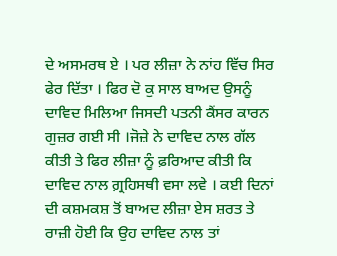ਦੇ ਅਸਮਰਥ ਏ । ਪਰ ਲੀਜ਼ਾ ਨੇ ਨਾਂਹ ਵਿੱਚ ਸਿਰ ਫੇਰ ਦਿੱਤਾ । ਫਿਰ ਦੋ ਕੁ ਸਾਲ ਬਾਅਦ ਉਸਨੂੰ ਦਾਵਿਦ ਮਿਲਿਆ ਜਿਸਦੀ ਪਤਨੀ ਕੈਂਸਰ ਕਾਰਨ ਗੁਜ਼ਰ ਗਈ ਸੀ ।ਜੋਜ਼ੇ ਨੇ ਦਾਵਿਦ ਨਾਲ ਗੱਲ ਕੀਤੀ ਤੇ ਫਿਰ ਲੀਜ਼ਾ ਨੂੰ ਫ਼ਰਿਆਦ ਕੀਤੀ ਕਿ ਦਾਵਿਦ ਨਾਲ ਗ਼੍ਰਹਿਸਥੀ ਵਸਾ ਲਵੇ । ਕਈ ਦਿਨਾਂ ਦੀ ਕਸ਼ਮਕਸ਼ ਤੋਂ ਬਾਅਦ ਲੀਜ਼ਾ ਏਸ ਸ਼ਰਤ ਤੇ ਰਾਜ਼ੀ ਹੋਈ ਕਿ ਉਹ ਦਾਵਿਦ ਨਾਲ ਤਾਂ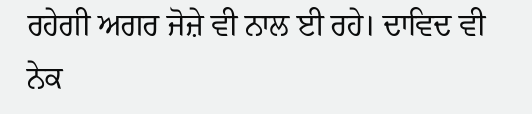ਰਹੇਗੀ ਅਗਰ ਜੋਜ਼ੇ ਵੀ ਨਾਲ ਈ ਰਹੇ। ਦਾਵਿਦ ਵੀ ਨੇਕ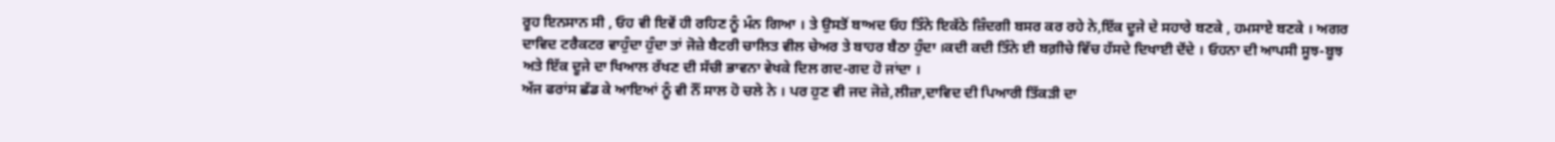ਰੂਹ ਇਨਸਾਨ ਸੀ , ਓਹ ਵੀ ਇਵੇਂ ਹੀ ਰਹਿਣ ਨੂੰ ਮੰਨ ਗਿਆ । ਤੇ ਉਸਤੋਂ ਬਾਅਦ ਓਹ ਤਿੰਨੇ ਇਕੱਠੇ ਜ਼ਿੰਦਗੀ ਬਸਰ ਕਰ ਰਹੇ ਨੇ,ਇੱਕ ਦੂਜੇ ਦੇ ਸਹਾਰੇ ਬਣਕੇ , ਹਮਸਾਏ ਬਣਕੇ । ਅਗਰ ਦਾਵਿਦ ਟਰੈਕਟਰ ਵਾਹੁੰਦਾ ਹੁੰਦਾ ਤਾਂ ਜੋਜ਼ੇ ਬੈਟਰੀ ਚਾਲਿਤ ਵੀਲ ਚੇਅਰ ਤੇ ਬਾਹਰ ਬੈਠਾ ਹੁੰਦਾ ।ਕਦੀ ਕਦੀ ਤਿੰਨੇ ਈ ਬਗ਼ੀਚੇ ਵਿੱਚ ਹੱਸਦੇ ਦਿਖਾਈ ਦੇਂਦੇ । ਓਹਨਾ ਦੀ ਆਪਸੀ ਸੂਝ-ਬੂਝ ਅਤੇ ਇੱਕ ਦੂਜੇ ਦਾ ਖਿਆਲ ਰੱਖਣ ਦੀ ਸੱਚੀ ਭਾਵਨਾ ਵੇਖਕੇ ਦਿਲ ਗਦ-ਗਦ ਹੋ ਜਾਂਦਾ ।
ਅੱਜ ਫਰਾਂਸ ਛੱਡ ਕੇ ਆਇਆਂ ਨੂੰ ਵੀ ਨੌਂ ਸਾਲ ਹੋ ਚਲੇ ਨੇ । ਪਰ ਹੁਣ ਵੀ ਜਦ ਜੋਜ਼ੇ,ਲੀਜ਼ਾ,ਦਾਵਿਦ ਦੀ ਪਿਆਰੀ ਤਿੱਕੜੀ ਦਾ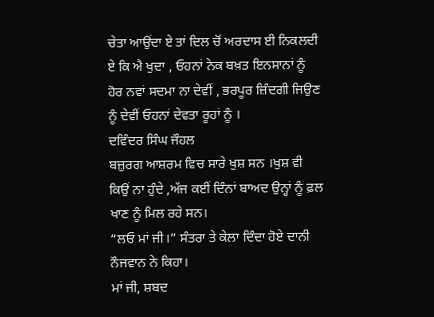ਚੇਤਾ ਆਉਂਦਾ ਏ ਤਾਂ ਦਿਲ ਚੋਂ ਅਰਦਾਸ ਈ ਨਿਕਲਦੀ ਏ ਕਿ ਐ ਖੁਦਾ , ਓਹਨਾਂ ਨੇਕ ਬਖ਼ਤ ਇਨਸਾਨਾਂ ਨੂੰ ਹੋਰ ਨਵਾਂ ਸਦਮਾ ਨਾ ਦੇਵੀਂ , ਭਰਪੂਰ ਜ਼ਿੰਦਗੀ ਜਿਉਣ ਨੂੰ ਦੇਵੀਂ ਓਹਨਾਂ ਦੇਵਤਾ ਰੂਹਾਂ ਨੂੰ ।
ਦਵਿੰਦਰ ਸਿੰਘ ਜੌਹਲ
ਬਜ਼ੁਰਗ ਆਸ਼ਰਮ ਵਿਚ ਸਾਰੇ ਖੁਸ਼ ਸਨ ।ਖੁਸ਼ ਵੀ ਕਿਉਂ ਨਾ ਹੁੰਦੇ ,ਅੱਜ ਕਈਂ ਦਿੰਨਾਂ ਬਾਅਦ ਉਨ੍ਹਾਂ ਨੂੰ ਫ਼ਲ ਖਾਣ ਨੂੰ ਮਿਲ ਰਹੇ ਸਨ।
“ਲਓ ਮਾਂ ਜੀ।” ਸੰਤਰਾ ਤੇ ਕੇਲਾ ਦਿੰਦਾ ਹੋਏ ਦਾਨੀ ਨੌਜਵਾਨ ਨੇ ਕਿਹਾ।
ਮਾਂ ਜੀ, ਸ਼ਬਦ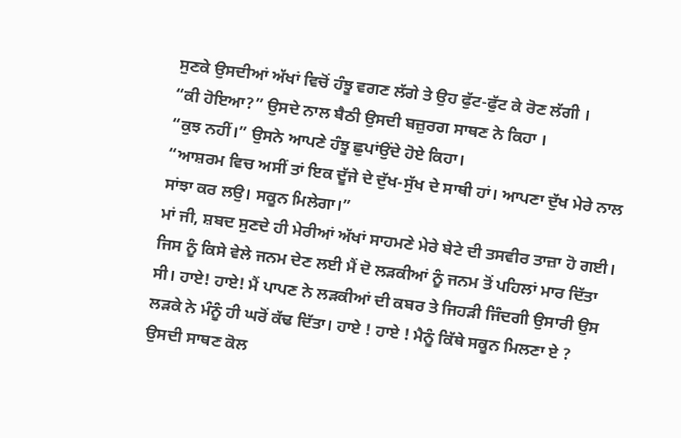ਸੁਣਕੇ ਉਸਦੀਆਂ ਅੱਖਾਂ ਵਿਚੋਂ ਹੰਝੂ ਵਗਣ ਲੱਗੇ ਤੇ ਉਹ ਫੁੱਟ-ਫੁੱਟ ਕੇ ਰੋਣ ਲੱਗੀ ।
“ਕੀ ਹੋਇਆ?” ਉਸਦੇ ਨਾਲ ਬੈਠੀ ਉਸਦੀ ਬਜ਼ੁਰਗ ਸਾਥਣ ਨੇ ਕਿਹਾ ।
“ਕੁਝ ਨਹੀਂ।” ਉਸਨੇ ਆਪਣੇ ਹੰਝੂ ਛੁਪਾਂਉਂਦੇ ਹੋਏ ਕਿਹਾ।
“ਆਸ਼ਰਮ ਵਿਚ ਅਸੀਂ ਤਾਂ ਇਕ ਦੂੱਜੇ ਦੇ ਦੁੱਖ-ਸੁੱਖ ਦੇ ਸਾਥੀ ਹਾਂ। ਆਪਣਾ ਦੁੱਖ ਮੇਰੇ ਨਾਲ ਸਾਂਝਾ ਕਰ ਲਉ। ਸਕੂਨ ਮਿਲੇਗਾ।”
ਮਾਂ ਜੀ, ਸ਼ਬਦ ਸੁਣਦੇ ਹੀ ਮੇਰੀਆਂ ਅੱਖਾਂ ਸਾਹਮਣੇ ਮੇਰੇ ਬੇਟੇ ਦੀ ਤਸਵੀਰ ਤਾਜ਼ਾ ਹੋ ਗਈ। ਜਿਸ ਨੂੰ ਕਿਸੇ ਵੇਲੇ ਜਨਮ ਦੇਣ ਲਈ ਮੈਂ ਦੋ ਲੜਕੀਆਂ ਨੂੰ ਜਨਮ ਤੋਂ ਪਹਿਲਾਂ ਮਾਰ ਦਿੱਤਾ ਸੀ। ਹਾਏ! ਹਾਏ! ਮੈਂ ਪਾਪਣ ਨੇ ਲੜਕੀਆਂ ਦੀ ਕਬਰ ਤੇ ਜਿਹੜੀ ਜਿੰਦਗੀ ਉਸਾਰੀ ਉਸ ਲੜਕੇ ਨੇ ਮੰਨੂੰ ਹੀ ਘਰੋਂ ਕੱਢ ਦਿੱਤਾ। ਹਾਏ ! ਹਾਏ ! ਮੈਨੂੰ ਕਿੱਥੇ ਸਕੂਨ ਮਿਲਣਾ ਏ ?
ਉਸਦੀ ਸਾਥਣ ਕੋਲ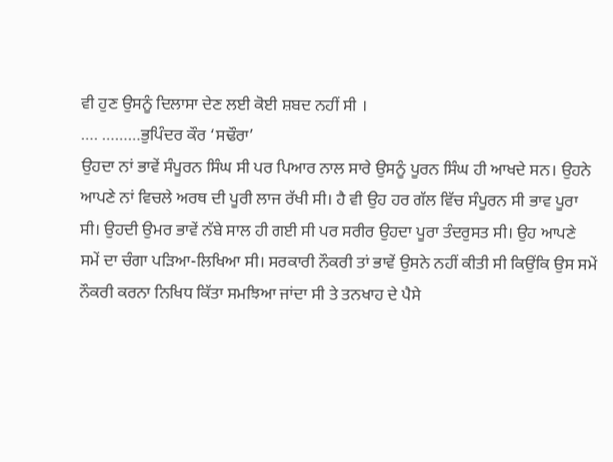ਵੀ ਹੁਣ ਉਸਨੂੰ ਦਿਲਾਸਾ ਦੇਣ ਲਈ ਕੋਈ ਸ਼ਬਦ ਨਹੀਂ ਸੀ ।
…. ………ਭੁਪਿੰਦਰ ਕੌਰ ‘ਸਢੌਰਾ’
ਉਹਦਾ ਨਾਂ ਭਾਵੇਂ ਸੰਪੂਰਨ ਸਿੰਘ ਸੀ ਪਰ ਪਿਆਰ ਨਾਲ ਸਾਰੇ ਉਸਨੂੰ ਪੂਰਨ ਸਿੰਘ ਹੀ ਆਖਦੇ ਸਨ। ਉਹਨੇ ਆਪਣੇ ਨਾਂ ਵਿਚਲੇ ਅਰਥ ਦੀ ਪੂਰੀ ਲਾਜ ਰੱਖੀ ਸੀ। ਹੈ ਵੀ ਉਹ ਹਰ ਗੱਲ ਵਿੱਚ ਸੰਪੂਰਨ ਸੀ ਭਾਵ ਪੂਰਾ ਸੀ। ਉਹਦੀ ਉਮਰ ਭਾਵੇਂ ਨੱਬੇ ਸਾਲ ਹੀ ਗਈ ਸੀ ਪਰ ਸਰੀਰ ਉਹਦਾ ਪੂਰਾ ਤੰਦਰੁਸਤ ਸੀ। ਉਹ ਆਪਣੇ ਸਮੇਂ ਦਾ ਚੰਗਾ ਪੜਿਆ-ਲਿਖਿਆ ਸੀ। ਸਰਕਾਰੀ ਨੌਕਰੀ ਤਾਂ ਭਾਵੇਂ ਉਸਨੇ ਨਹੀਂ ਕੀਤੀ ਸੀ ਕਿਉਂਕਿ ਉਸ ਸਮੇਂ ਨੌਕਰੀ ਕਰਨਾ ਨਿਖਿਧ ਕਿੱਤਾ ਸਮਝਿਆ ਜਾਂਦਾ ਸੀ ਤੇ ਤਨਖਾਹ ਦੇ ਪੈਸੇ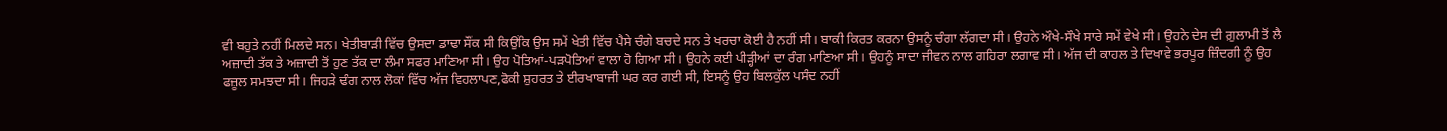ਵੀ ਬਹੁਤੇ ਨਹੀਂ ਮਿਲਦੇ ਸਨ। ਖੇਤੀਬਾੜੀ ਵਿੱਚ ਉਸਦਾ ਡਾਢਾ ਸੌਂਕ ਸੀ ਕਿਉਂਕਿ ਉਸ ਸਮੇਂ ਖੇਤੀ ਵਿੱਚ ਪੈਸੇ ਚੰਗੇ ਬਚਦੇ ਸਨ ਤੇ ਖਰਚਾ ਕੋਈ ਹੈ ਨਹੀਂ ਸੀ। ਬਾਕੀ ਕਿਰਤ ਕਰਨਾ ਉਸਨੂੰ ਚੰਗਾ ਲੱਗਦਾ ਸੀ। ਉਹਨੇ ਔਖੇ-ਸੌਖੇ ਸਾਰੇ ਸਮੇਂ ਵੇਖੇ ਸੀ। ਉਹਨੇ ਦੇਸ ਦੀ ਗ਼ੁਲਾਮੀ ਤੋਂ ਲੈ ਅਜ਼ਾਦੀ ਤੱਕ ਤੇ ਅਜ਼ਾਦੀ ਤੋਂ ਹੁਣ ਤੱਕ ਦਾ ਲੰਮਾ ਸਫਰ ਮਾਣਿਆ ਸੀ। ਉਹ ਪੋਤਿਆਂ-ਪੜਪੋਤਿਆਂ ਵਾਲਾ ਹੋ ਗਿਆ ਸੀ। ਉਹਨੇ ਕਈ ਪੀੜ੍ਹੀਆਂ ਦਾ ਰੰਗ ਮਾਣਿਆ ਸੀ। ਉਹਨੂੰ ਸਾਦਾ ਜੀਵਨ ਨਾਲ ਗਹਿਰਾ ਲਗਾਵ ਸੀ। ਅੱਜ ਦੀ ਕਾਹਲ ਤੇ ਦਿਖਾਵੇ ਭਰਪੂਰ ਜ਼ਿੰਦਗੀ ਨੂੰ ਉਹ ਫਜ਼ੂਲ ਸਮਝਦਾ ਸੀ। ਜਿਹੜੇ ਢੰਗ ਨਾਲ ਲੋਕਾਂ ਵਿੱਚ ਅੱਜ ਵਿਹਲਾਪਣ,ਫੋਕੀ ਸ਼ੁਹਰਤ ਤੇ ਈਰਖਾਬਾਜੀ ਘਰ ਕਰ ਗਈ ਸੀ, ਇਸਨੂੰ ਉਹ ਬਿਲਕੁੱਲ ਪਸੰਦ ਨਹੀਂ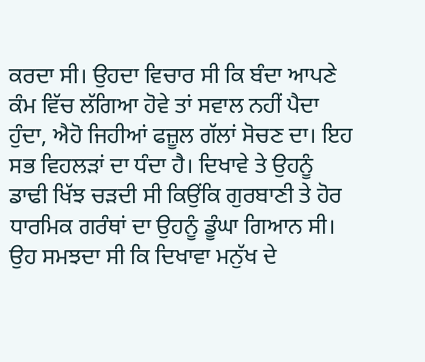ਕਰਦਾ ਸੀ। ਉਹਦਾ ਵਿਚਾਰ ਸੀ ਕਿ ਬੰਦਾ ਆਪਣੇ ਕੰਮ ਵਿੱਚ ਲੱਗਿਆ ਹੋਵੇ ਤਾਂ ਸਵਾਲ ਨਹੀਂ ਪੈਦਾ ਹੁੰਦਾ, ਐਹੋ ਜਿਹੀਆਂ ਫਜ਼ੂਲ ਗੱਲਾਂ ਸੋਚਣ ਦਾ। ਇਹ ਸਭ ਵਿਹਲੜਾਂ ਦਾ ਧੰਦਾ ਹੈ। ਦਿਖਾਵੇ ਤੇ ਉਹਨੂੰ ਡਾਢੀ ਖਿੱਝ ਚੜਦੀ ਸੀ ਕਿਉਂਕਿ ਗੁਰਬਾਣੀ ਤੇ ਹੋਰ ਧਾਰਮਿਕ ਗਰੰਥਾਂ ਦਾ ਉਹਨੂੰ ਡੂੰਘਾ ਗਿਆਨ ਸੀ। ਉਹ ਸਮਝਦਾ ਸੀ ਕਿ ਦਿਖਾਵਾ ਮਨੁੱਖ ਦੇ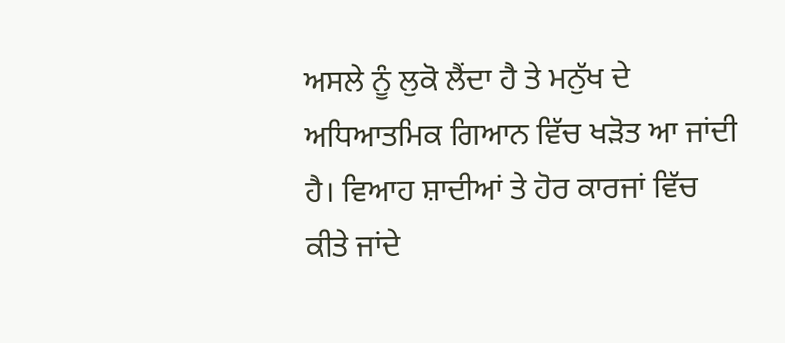ਅਸਲੇ ਨੂੰ ਲੁਕੋ ਲੈਂਦਾ ਹੈ ਤੇ ਮਨੁੱਖ ਦੇ ਅਧਿਆਤਮਿਕ ਗਿਆਨ ਵਿੱਚ ਖੜੋਤ ਆ ਜਾਂਦੀ ਹੈ। ਵਿਆਹ ਸ਼ਾਦੀਆਂ ਤੇ ਹੋਰ ਕਾਰਜਾਂ ਵਿੱਚ ਕੀਤੇ ਜਾਂਦੇ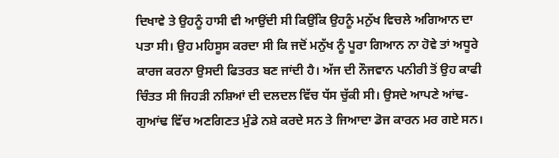ਦਿਖਾਵੇ ਤੇ ਉਹਨੂੰ ਹਾਸੀ ਵੀ ਆਉਂਦੀ ਸੀ ਕਿਉਂਕਿ ਉਹਨੂੰ ਮਨੁੱਖ ਵਿਚਲੇ ਅਗਿਆਨ ਦਾ ਪਤਾ ਸੀ। ਉਹ ਮਹਿਸੂਸ ਕਰਦਾ ਸੀ ਕਿ ਜਦੋਂ ਮਨੁੱਖ ਨੂੰ ਪੂਰਾ ਗਿਆਨ ਨਾ ਹੋਵੇ ਤਾਂ ਅਧੂਰੇ ਕਾਰਜ ਕਰਨਾ ਉਸਦੀ ਫਿਤਰਤ ਬਣ ਜਾਂਦੀ ਹੈ। ਅੱਜ ਦੀ ਨੌਜਵਾਨ ਪਨੀਰੀ ਤੋਂ ਉਹ ਕਾਫੀ ਚਿੰਤਤ ਸੀ ਜਿਹੜੀ ਨਸ਼ਿਆਂ ਦੀ ਦਲਦਲ ਵਿੱਚ ਧੱਸ ਚੁੱਕੀ ਸੀ। ਉਸਦੇ ਆਪਣੇ ਆਂਢ-ਗੁਆਂਢ ਵਿੱਚ ਅਣਗਿਣਤ ਮੁੰਡੇ ਨਸ਼ੇ ਕਰਦੇ ਸਨ ਤੇ ਜਿਆਦਾ ਡੋਜ ਕਾਰਨ ਮਰ ਗਏ ਸਨ।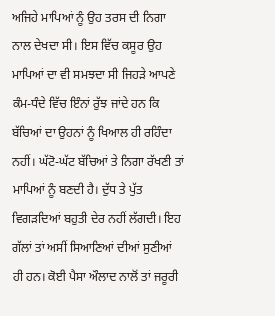ਅਜਿਹੇ ਮਾਪਿਆਂ ਨੂੰ ਉਹ ਤਰਸ ਦੀ ਨਿਗਾ ਨਾਲ ਦੇਖਦਾ ਸੀ। ਇਸ ਵਿੱਚ ਕਸੂਰ ਉਹ ਮਾਪਿਆਂ ਦਾ ਵੀ ਸਮਝਦਾ ਸੀ ਜਿਹੜੇ ਆਪਣੇ ਕੰਮ-ਧੰਦੇ ਵਿੱਚ ਇੰਨਾਂ ਰੁੱਝ ਜਾਂਦੇ ਹਨ ਕਿ ਬੱਚਿਆਂ ਦਾ ਉਹਨਾਂ ਨੂੰ ਖਿਆਲ ਹੀ ਰਹਿੰਦਾ ਨਹੀਂ। ਘੱਟੋ-ਘੱਟ ਬੱਚਿਆਂ ਤੇ ਨਿਗਾ ਰੱਖਣੀ ਤਾਂ ਮਾਪਿਆਂ ਨੂੰ ਬਣਦੀ ਹੈ। ਦੁੱਧ ਤੇ ਪੁੱਤ ਵਿਗੜਦਿਆਂ ਬਹੁਤੀ ਦੇਰ ਨਹੀਂ ਲੱਗਦੀ। ਇਹ ਗੱਲਾਂ ਤਾਂ ਅਸੀਂ ਸਿਆਣਿਆਂ ਦੀਆਂ ਸੁਣੀਆਂ ਹੀ ਹਨ। ਕੋਈ ਪੈਸਾ ਔਲਾਦ ਨਾਲੋਂ ਤਾਂ ਜਰੂਰੀ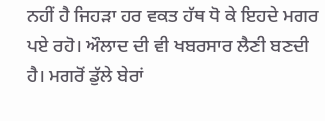ਨਹੀਂ ਹੈ ਜਿਹੜਾ ਹਰ ਵਕਤ ਹੱਥ ਧੋ ਕੇ ਇਹਦੇ ਮਗਰ ਪਏ ਰਹੋ। ਔਲਾਦ ਦੀ ਵੀ ਖਬਰਸਾਰ ਲੈਣੀ ਬਣਦੀ ਹੈ। ਮਗਰੋਂ ਡੁੱਲੇ ਬੇਰਾਂ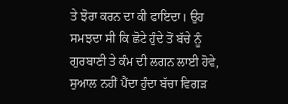ਤੇ ਝੋਰਾ ਕਰਨ ਦਾ ਕੀ ਫਾਇਦਾ। ਉਹ ਸਮਝਦਾ ਸੀ ਕਿ ਛੋਟੇ ਹੁੰਦੇ ਤੋਂ ਬੱਚੇ ਨੂੰ ਗੁਰਬਾਣੀ ਤੇ ਕੰਮ ਦੀ ਲਗਨ ਲਾਈ ਹੋਵੇ, ਸੁਆਲ ਨਹੀਂ ਪੈਂਦਾ ਹੁੰਦਾ ਬੱਚਾ ਵਿਗੜ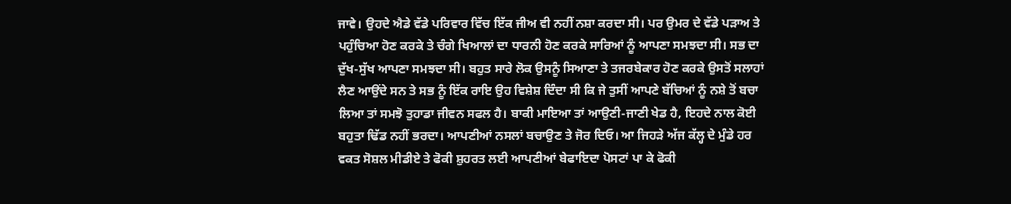ਜਾਵੇ। ਉਹਦੇ ਐਡੇ ਵੱਡੇ ਪਰਿਵਾਰ ਵਿੱਚ ਇੱਕ ਜੀਅ ਵੀ ਨਹੀਂ ਨਸ਼ਾ ਕਰਦਾ ਸੀ। ਪਰ ਉਮਰ ਦੇ ਵੱਡੇ ਪੜਾਅ ਤੇ ਪਹੁੰਚਿਆ ਹੋਣ ਕਰਕੇ ਤੇ ਚੰਗੇ ਖਿਆਲਾਂ ਦਾ ਧਾਰਨੀ ਹੋਣ ਕਰਕੇ ਸਾਰਿਆਂ ਨੂੰ ਆਪਣਾ ਸਮਝਦਾ ਸੀ। ਸਭ ਦਾ ਦੁੱਖ-ਸੁੱਖ ਆਪਣਾ ਸਮਝਦਾ ਸੀ। ਬਹੁਤ ਸਾਰੇ ਲੋਕ ਉਸਨੂੰ ਸਿਆਣਾ ਤੇ ਤਜਰਬੇਕਾਰ ਹੋਣ ਕਰਕੇ ਉਸਤੋਂ ਸਲਾਹਾਂ ਲੈਣ ਆਉਂਦੇ ਸਨ ਤੇ ਸਭ ਨੂੰ ਇੱਕ ਰਾਇ ਉਹ ਵਿਸ਼ੇਸ਼ ਦਿੰਦਾ ਸੀ ਕਿ ਜੇ ਤੁਸੀਂ ਆਪਣੇ ਬੱਚਿਆਂ ਨੂੰ ਨਸ਼ੇ ਤੋਂ ਬਚਾ ਲਿਆ ਤਾਂ ਸਮਝੋ ਤੁਹਾਡਾ ਜੀਵਨ ਸਫਲ ਹੈ। ਬਾਕੀ ਮਾਇਆ ਤਾਂ ਆਉਣੀ-ਜਾਣੀ ਖੇਡ ਹੈ, ਇਹਦੇ ਨਾਲ ਕੋਈ ਬਹੁਤਾ ਢਿੱਡ ਨਹੀਂ ਭਰਦਾ। ਆਪਣੀਆਂ ਨਸਲਾਂ ਬਚਾਉਣ ਤੇ ਜੋਰ ਦਿਓ। ਆ ਜਿਹੜੇ ਅੱਜ ਕੱਲ੍ਹ ਦੇ ਮੁੰਡੇ ਹਰ ਵਕਤ ਸੋਸ਼ਲ ਮੀਡੀਏ ਤੇ ਫੋਕੀ ਸ਼ੁਹਰਤ ਲਈ ਆਪਣੀਆਂ ਬੇਫਾਇਦਾ ਪੋਸਟਾਂ ਪਾ ਕੇ ਫੋਕੀ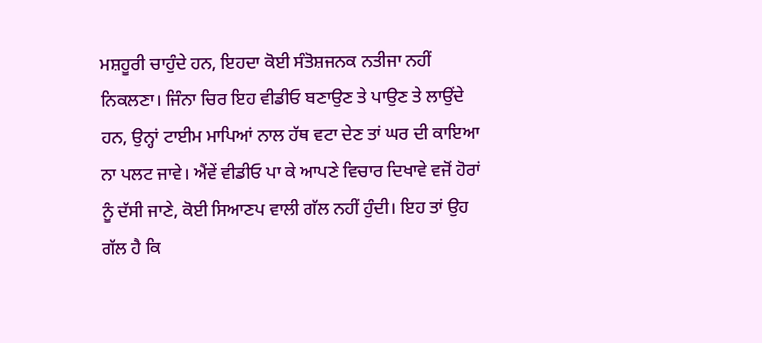ਮਸ਼ਹੂਰੀ ਚਾਹੁੰਦੇ ਹਨ, ਇਹਦਾ ਕੋਈ ਸੰਤੋਸ਼ਜਨਕ ਨਤੀਜਾ ਨਹੀਂ ਨਿਕਲਣਾ। ਜਿੰਨਾ ਚਿਰ ਇਹ ਵੀਡੀਓ ਬਣਾਉਣ ਤੇ ਪਾਉਣ ਤੇ ਲਾਉਂਦੇ ਹਨ, ਉਨ੍ਹਾਂ ਟਾਈਮ ਮਾਪਿਆਂ ਨਾਲ ਹੱਥ ਵਟਾ ਦੇਣ ਤਾਂ ਘਰ ਦੀ ਕਾਇਆ ਨਾ ਪਲਟ ਜਾਵੇ। ਐਂਵੇਂ ਵੀਡੀਓ ਪਾ ਕੇ ਆਪਣੇ ਵਿਚਾਰ ਦਿਖਾਵੇ ਵਜੋਂ ਹੋਰਾਂ ਨੂੰ ਦੱਸੀ ਜਾਣੇ, ਕੋਈ ਸਿਆਣਪ ਵਾਲੀ ਗੱਲ ਨਹੀਂ ਹੁੰਦੀ। ਇਹ ਤਾਂ ਉਹ ਗੱਲ ਹੈ ਕਿ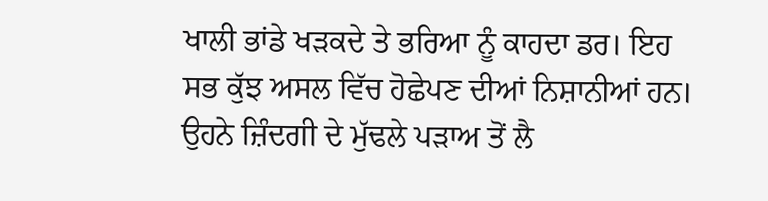ਖਾਲੀ ਭਾਂਡੇ ਖੜਕਦੇ ਤੇ ਭਰਿਆ ਨੂੰ ਕਾਹਦਾ ਡਰ। ਇਹ ਸਭ ਕੁੱਝ ਅਸਲ ਵਿੱਚ ਹੋਛੇਪਣ ਦੀਆਂ ਨਿਸ਼ਾਨੀਆਂ ਹਨ। ਉਹਨੇ ਜ਼ਿੰਦਗੀ ਦੇ ਮੁੱਢਲੇ ਪੜਾਅ ਤੋਂ ਲੈ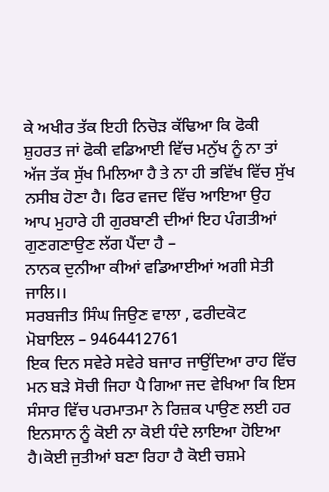ਕੇ ਅਖੀਰ ਤੱਕ ਇਹੀ ਨਿਚੋੜ ਕੱਢਿਆ ਕਿ ਫੋਕੀ ਸ਼ੁਹਰਤ ਜਾਂ ਫੋਕੀ ਵਡਿਆਈ ਵਿੱਚ ਮਨੁੱਖ ਨੂੰ ਨਾ ਤਾਂ ਅੱਜ ਤੱਕ ਸੁੱਖ ਮਿਲਿਆ ਹੈ ਤੇ ਨਾ ਹੀ ਭਵਿੱਖ ਵਿੱਚ ਸੁੱਖ ਨਸੀਬ ਹੋਣਾ ਹੈ। ਫਿਰ ਵਜਦ ਵਿੱਚ ਆਇਆ ਉਹ ਆਪ ਮੁਹਾਰੇ ਹੀ ਗੁਰਬਾਣੀ ਦੀਆਂ ਇਹ ਪੰਗਤੀਆਂ ਗੁਣਗਣਾਉਣ ਲੱਗ ਪੈਂਦਾ ਹੈ –
ਨਾਨਕ ਦੁਨੀਆ ਕੀਆਂ ਵਡਿਆਈਆਂ ਅਗੀ ਸੇਤੀ ਜਾਲਿ।।
ਸਰਬਜੀਤ ਸਿੰਘ ਜਿਉਣ ਵਾਲਾ , ਫਰੀਦਕੋਟ
ਮੋਬਾਇਲ – 9464412761
ਇਕ ਦਿਨ ਸਵੇਰੇ ਸਵੇਰੇ ਬਜਾਰ ਜਾਉਂਦਿਆ ਰਾਹ ਵਿੱਚ ਮਨ ਬੜੇ ਸੋਚੀ ਜਿਹਾ ਪੈ ਗਿਆ ਜਦ ਵੇਖਿਆ ਕਿ ਇਸ ਸੰਸਾਰ ਵਿੱਚ ਪਰਮਾਤਮਾ ਨੇ ਰਿਜ਼ਕ ਪਾਉਣ ਲਈ ਹਰ ਇਨਸਾਨ ਨੂੰ ਕੋਈ ਨਾ ਕੋਈ ਧੰਦੇ ਲਾਇਆ ਹੋਇਆ ਹੈ।ਕੋਈ ਜੁਤੀਆਂ ਬਣਾ ਰਿਹਾ ਹੈ ਕੋਈ ਚਸ਼ਮੇ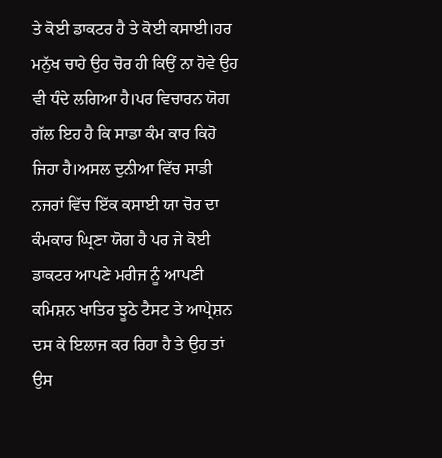ਤੇ ਕੋਈ ਡਾਕਟਰ ਹੈ ਤੇ ਕੋਈ ਕਸਾਈ।ਹਰ ਮਨੁੱਖ ਚਾਹੇ ਉਹ ਚੋਰ ਹੀ ਕਿਉਂ ਨਾ ਹੋਵੇ ਉਹ ਵੀ ਧੰਦੇ ਲਗਿਆ ਹੈ।ਪਰ ਵਿਚਾਰਨ ਯੋਗ ਗੱਲ ਇਹ ਹੈ ਕਿ ਸਾਡਾ ਕੰਮ ਕਾਰ ਕਿਹੋ ਜਿਹਾ ਹੈ।ਅਸਲ ਦੁਨੀਆ ਵਿੱਚ ਸਾਡੀ ਨਜਰਾਂ ਵਿੱਚ ਇੱਕ ਕਸਾਈ ਯਾ ਚੋਰ ਦਾ ਕੰਮਕਾਰ ਘ੍ਰਿਣਾ ਯੋਗ ਹੈ ਪਰ ਜੇ ਕੋਈ ਡਾਕਟਰ ਆਪਣੇ ਮਰੀਜ ਨੂੰ ਆਪਣੀ ਕਮਿਸ਼ਨ ਖਾਤਿਰ ਝੂਠੇ ਟੈਸਟ ਤੇ ਆਪ੍ਰੇਸ਼ਨ ਦਸ ਕੇ ਇਲਾਜ ਕਰ ਰਿਹਾ ਹੈ ਤੇ ਉਹ ਤਾਂ ਉਸ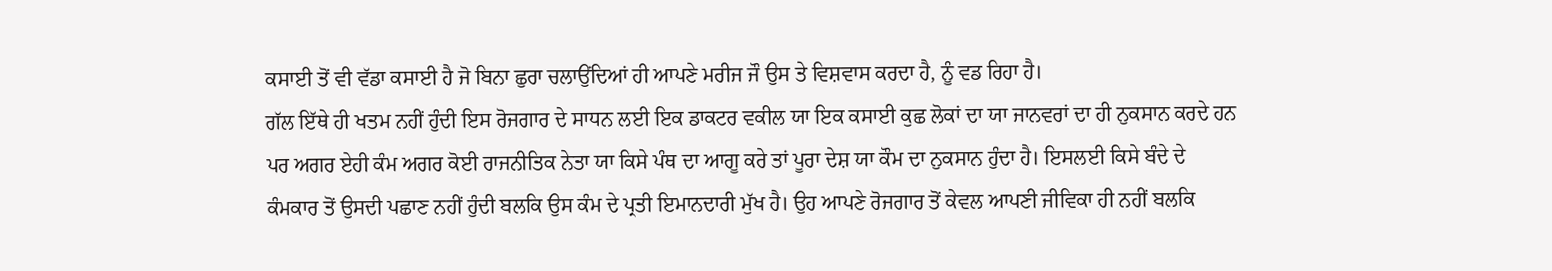ਕਸਾਈ ਤੋਂ ਵੀ ਵੱਡਾ ਕਸਾਈ ਹੈ ਜੋ ਬਿਨਾ ਛੁਰਾ ਚਲਾਉਂਦਿਆਂ ਹੀ ਆਪਣੇ ਮਰੀਜ ਜੌ ਉਸ ਤੇ ਵਿਸ਼ਵਾਸ ਕਰਦਾ ਹੈ, ਨੂੰ ਵਡ ਰਿਹਾ ਹੈ।
ਗੱਲ ਇੱਥੇ ਹੀ ਖਤਮ ਨਹੀਂ ਹੁੰਦੀ ਇਸ ਰੋਜਗਾਰ ਦੇ ਸਾਧਨ ਲਈ ਇਕ ਡਾਕਟਰ ਵਕੀਲ ਯਾ ਇਕ ਕਸਾਈ ਕੁਛ ਲੋਕਾਂ ਦਾ ਯਾ ਜਾਨਵਰਾਂ ਦਾ ਹੀ ਨੁਕਸਾਨ ਕਰਦੇ ਹਨ ਪਰ ਅਗਰ ਏਹੀ ਕੰਮ ਅਗਰ ਕੋਈ ਰਾਜਨੀਤਿਕ ਨੇਤਾ ਯਾ ਕਿਸੇ ਪੰਥ ਦਾ ਆਗੂ ਕਰੇ ਤਾਂ ਪੂਰਾ ਦੇਸ਼ ਯਾ ਕੌਮ ਦਾ ਨੁਕਸਾਨ ਹੁੰਦਾ ਹੈ। ਇਸਲਈ ਕਿਸੇ ਬੰਦੇ ਦੇ ਕੰਮਕਾਰ ਤੋਂ ਉਸਦੀ ਪਛਾਣ ਨਹੀਂ ਹੁੰਦੀ ਬਲਕਿ ਉਸ ਕੰਮ ਦੇ ਪ੍ਰਤੀ ਇਮਾਨਦਾਰੀ ਮੁੱਖ ਹੈ। ਉਹ ਆਪਣੇ ਰੋਜਗਾਰ ਤੋਂ ਕੇਵਲ ਆਪਣੀ ਜੀਵਿਕਾ ਹੀ ਨਹੀਂ ਬਲਕਿ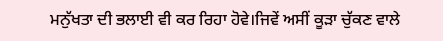ਮਨੁੱਖਤਾ ਦੀ ਭਲਾਈ ਵੀ ਕਰ ਰਿਹਾ ਹੋਵੇ।ਜਿਵੇਂ ਅਸੀਂ ਕੂੜਾ ਚੁੱਕਣ ਵਾਲੇ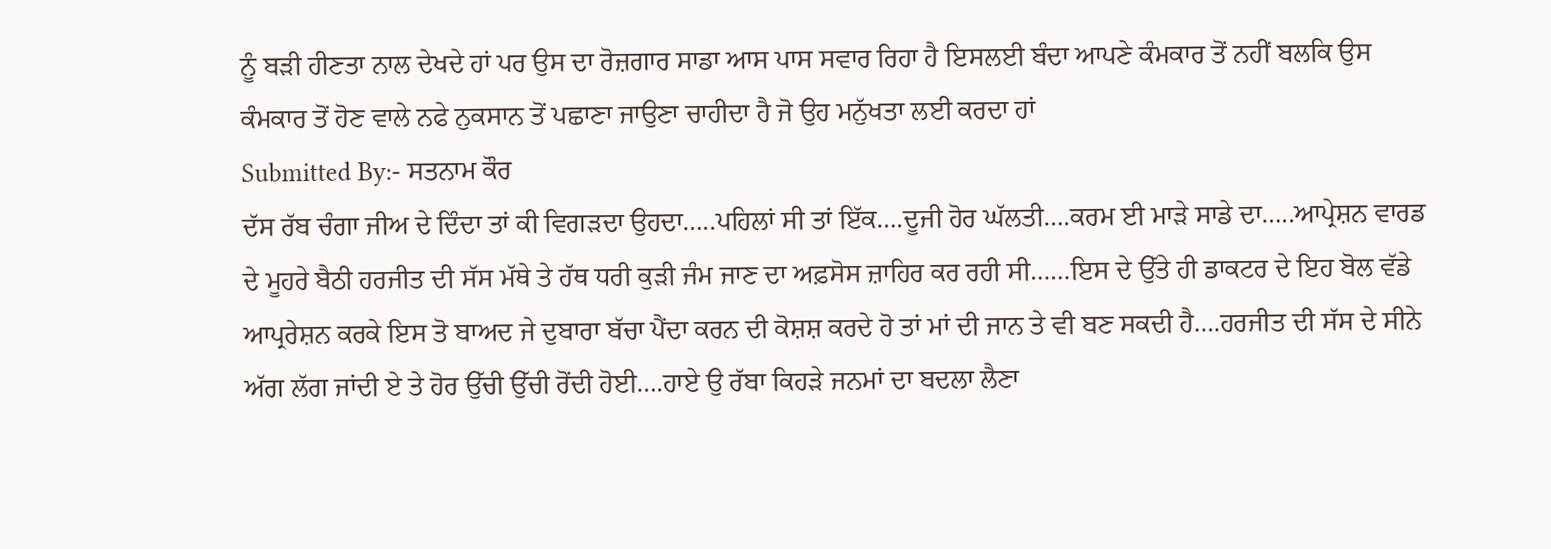ਨੂੰ ਬੜੀ ਹੀਣਤਾ ਨਾਲ ਦੇਖਦੇ ਹਾਂ ਪਰ ਉਸ ਦਾ ਰੋਜ਼ਗਾਰ ਸਾਡਾ ਆਸ ਪਾਸ ਸਵਾਰ ਰਿਹਾ ਹੈ ਇਸਲਈ ਬੰਦਾ ਆਪਣੇ ਕੰਮਕਾਰ ਤੋਂ ਨਹੀਂ ਬਲਕਿ ਉਸ ਕੰਮਕਾਰ ਤੋਂ ਹੋਣ ਵਾਲੇ ਨਫੇ ਨੁਕਸਾਨ ਤੋਂ ਪਛਾਣਾ ਜਾਉਣਾ ਚਾਹੀਦਾ ਹੈ ਜੋ ਉਹ ਮਨੁੱਖਤਾ ਲਈ ਕਰਦਾ ਹਾਂ
Submitted By:- ਸਤਨਾਮ ਕੌਰ
ਦੱਸ ਰੱਬ ਚੰਗਾ ਜੀਅ ਦੇ ਦਿੰਦਾ ਤਾਂ ਕੀ ਵਿਗੜਦਾ ਉਹਦਾ…..ਪਹਿਲਾਂ ਸੀ ਤਾਂ ਇੱਕ….ਦੂਜੀ ਹੋਰ ਘੱਲਤੀ….ਕਰਮ ਈ ਮਾੜੇ ਸਾਡੇ ਦਾ…..ਆਪ੍ਰੇਸ਼ਨ ਵਾਰਡ ਦੇ ਮੂਹਰੇ ਬੈਠੀ ਹਰਜੀਤ ਦੀ ਸੱਸ ਮੱਥੇ ਤੇ ਹੱਥ ਧਰੀ ਕੁੜੀ ਜੰਮ ਜਾਣ ਦਾ ਅਫ਼ਸੋਸ ਜ਼ਾਹਿਰ ਕਰ ਰਹੀ ਸੀ……ਇਸ ਦੇ ਉੱਤੇ ਹੀ ਡਾਕਟਰ ਦੇ ਇਹ ਬੋਲ ਵੱਡੇ ਆਪ੍ਰਰੇਸ਼ਨ ਕਰਕੇ ਇਸ ਤੋ ਬਾਅਦ ਜੇ ਦੁਬਾਰਾ ਬੱਚਾ ਪੈਂਦਾ ਕਰਨ ਦੀ ਕੋਸ਼ਸ਼ ਕਰਦੇ ਹੋ ਤਾਂ ਮਾਂ ਦੀ ਜਾਨ ਤੇ ਵੀ ਬਣ ਸਕਦੀ ਹੈ….ਹਰਜੀਤ ਦੀ ਸੱਸ ਦੇ ਸੀਨੇ ਅੱਗ ਲੱਗ ਜਾਂਦੀ ਏ ਤੇ ਹੋਰ ਉੱਚੀ ਉੱਚੀ ਰੋਂਦੀ ਹੋਈ….ਹਾਏ ਉ ਰੱਬਾ ਕਿਹੜੇ ਜਨਮਾਂ ਦਾ ਬਦਲਾ ਲੈਣਾ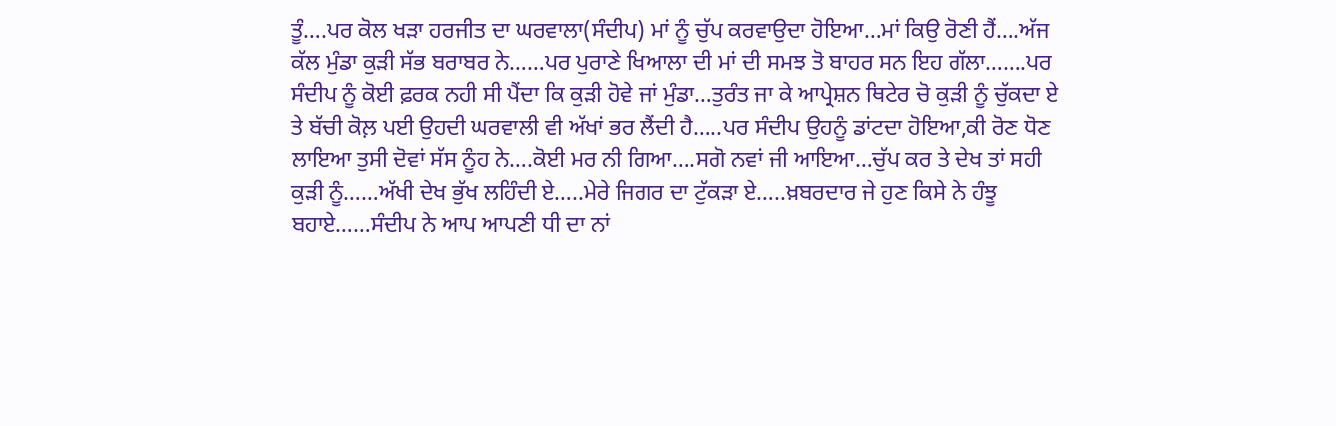ਤੂੰ….ਪਰ ਕੋਲ ਖੜਾ ਹਰਜੀਤ ਦਾ ਘਰਵਾਲਾ(ਸੰਦੀਪ) ਮਾਂ ਨੂੰ ਚੁੱਪ ਕਰਵਾਉਦਾ ਹੋਇਆ…ਮਾਂ ਕਿਉ ਰੋਣੀ ਹੈਂ….ਅੱਜ ਕੱਲ ਮੁੰਡਾ ਕੁੜੀ ਸੱਭ ਬਰਾਬਰ ਨੇ……ਪਰ ਪੁਰਾਣੇ ਖਿਆਲਾ ਦੀ ਮਾਂ ਦੀ ਸਮਝ ਤੋ ਬਾਹਰ ਸਨ ਇਹ ਗੱਲਾ…….ਪਰ ਸੰਦੀਪ ਨੂੰ ਕੋਈ ਫ਼ਰਕ ਨਹੀ ਸੀ ਪੈਂਦਾ ਕਿ ਕੁੜੀ ਹੋਵੇ ਜਾਂ ਮੁੰਡਾ…ਤੁਰੰਤ ਜਾ ਕੇ ਆਪ੍ਰੇਸ਼ਨ ਥਿਟੇਰ ਚੋ ਕੁੜੀ ਨੂੰ ਚੁੱਕਦਾ ਏ ਤੇ ਬੱਚੀ ਕੋਲ਼ ਪਈ ਉਹਦੀ ਘਰਵਾਲੀ ਵੀ ਅੱਖਾਂ ਭਰ ਲੈਂਦੀ ਹੈ…..ਪਰ ਸੰਦੀਪ ਉਹਨੂੰ ਡਾਂਟਦਾ ਹੋਇਆ,ਕੀ ਰੋਣ ਧੋਣ ਲਾਇਆ ਤੁਸੀ ਦੋਵਾਂ ਸੱਸ ਨੂੰਹ ਨੇ….ਕੋਈ ਮਰ ਨੀ ਗਿਆ….ਸਗੋ ਨਵਾਂ ਜੀ ਆਇਆ…ਚੁੱਪ ਕਰ ਤੇ ਦੇਖ ਤਾਂ ਸਹੀ ਕੁੜੀ ਨੂੰ……ਅੱਖੀ ਦੇਖ ਭੁੱਖ ਲਹਿੰਦੀ ਏ…..ਮੇਰੇ ਜਿਗਰ ਦਾ ਟੁੱਕੜਾ ਏ…..ਖ਼ਬਰਦਾਰ ਜੇ ਹੁਣ ਕਿਸੇ ਨੇ ਹੰਝੂ ਬਹਾਏ……ਸੰਦੀਪ ਨੇ ਆਪ ਆਪਣੀ ਧੀ ਦਾ ਨਾਂ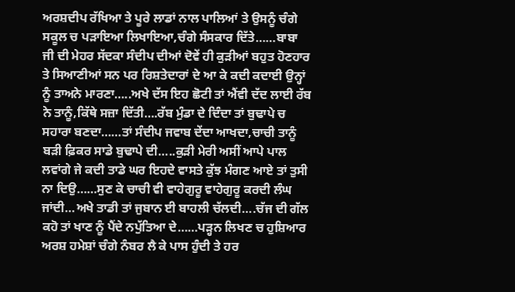ਅਰਸ਼ਦੀਪ ਰੱਖਿਆ ਤੇ ਪੂਰੇ ਲਾਡਾਂ ਨਾਲ ਪਾਲਿਆਂ ਤੇ ਉਸਨੂੰ ਚੰਗੇ ਸਕੂਲ ਚ ਪੜਾਇਆ ਲਿਖਾਇਆ,ਚੰਗੇ ਸੰਸਕਾਰ ਦਿੱਤੇ……ਬਾਬਾ ਜੀ ਦੀ ਮੇਹਰ ਸੱਦਕਾ ਸੰਦੀਪ ਦੀਆਂ ਦੋਵੇਂ ਹੀ ਕੁੜੀਆਂ ਬਹੁਤ ਹੋਣਹਾਰ ਤੇ ਸਿਆਣੀਆਂ ਸਨ ਪਰ ਰਿਸ਼ਤੇਦਾਰਾਂ ਦੇ ਆ ਕੇ ਕਦੀ ਕਦਾਈ ਉਨ੍ਹਾਂ ਨੂੰ ਤਾਅਨੇ ਮਾਰਣਾ…..ਅਖੇ ਦੱਸ ਇਹ ਛੋਟੀ ਤਾਂ ਐਂਵੀ ਦੱਦ ਲਾਈ ਰੱਬ ਨੇ ਤਾਨੂੰ,ਕਿੱਥੇ ਸਜ਼ਾ ਦਿੱਤੀ….ਰੱਬ ਮੁੰਡਾ ਦੇ ਦਿੰਦਾ ਤਾਂ ਬੁਢਾਪੇ ਚ ਸਹਾਰਾ ਬਣਦਾ……ਤਾਂ ਸੰਦੀਪ ਜਵਾਬ ਦੇਂਦਾ ਆਖਦਾ,ਚਾਚੀ ਤਾਨੂੰ ਬੜੀ ਫ਼ਿਕਰ ਸਾਡੇ ਬੁਢਾਪੇ ਦੀ…..ਕੁੜੀ ਮੇਰੀ ਅਸੀਂ ਆਪੇ ਪਾਲ ਲਵਾਂਗੇ ਜੇ ਕਦੀ ਤਾਡੇ ਘਰ ਇਹਦੇ ਵਾਸਤੇ ਕੁੱਝ ਮੰਗਣ ਆਏ ਤਾਂ ਤੁਸੀ ਨਾ ਦਿਉ……ਸੁਣ ਕੇ ਚਾਚੀ ਵੀ ਵਾਹੇਗੁਰੂ ਵਾਹੇਗੁਰੂ ਕਰਦੀ ਲੰਘ ਜਾਂਦੀ…ਅਖੇ ਤਾਡੀ ਤਾਂ ਜੁਬਾਨ ਈ ਬਾਹਲੀ ਚੱਲਦੀ….ਚੱਜ ਦੀ ਗੱਲ ਕਹੋ ਤਾਂ ਖਾਣ ਨੂੰ ਪੈਂਦੇ ਨਪੁੱਤਿਆ ਦੇ……ਪੜ੍ਹਨ ਲਿਖਣ ਚ ਹੁਸ਼ਿਆਰ ਅਰਸ਼ ਹਮੇਸ਼ਾਂ ਚੰਗੇ ਨੰਬਰ ਲੈ ਕੇ ਪਾਸ ਹੁੰਦੀ ਤੇ ਹਰ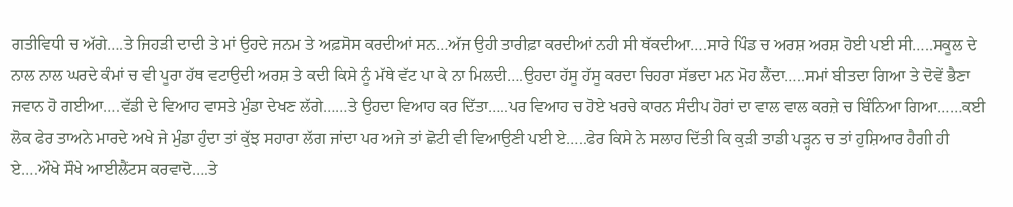ਗਤੀਵਿਧੀ ਚ ਅੱਗੇ….ਤੇ ਜਿਹੜੀ ਦਾਦੀ ਤੇ ਮਾਂ ਉਹਦੇ ਜਨਮ ਤੇ ਅਫ਼ਸੋਸ ਕਰਦੀਆਂ ਸਨ…ਅੱਜ ਉਹੀ ਤਾਰੀਫ਼ਾ ਕਰਦੀਆਂ ਨਹੀ ਸੀ ਥੱਕਦੀਆ….ਸਾਰੇ ਪਿੰਡ ਚ ਅਰਸ਼ ਅਰਸ਼ ਹੋਈ ਪਈ ਸੀ…..ਸਕੂਲ ਦੇ ਨਾਲ ਨਾਲ ਘਰਦੇ ਕੰਮਾਂ ਚ ਵੀ ਪੂਰਾ ਹੱਥ ਵਟਾਉਦੀ ਅਰਸ਼ ਤੇ ਕਦੀ ਕਿਸੇ ਨੂੰ ਮੱਥੇ ਵੱਟ ਪਾ ਕੇ ਨਾ ਮਿਲਦੀ….ਉਹਦਾ ਹੱਸੂ ਹੱਸੂ ਕਰਦਾ ਚਿਹਰਾ ਸੱਭਦਾ ਮਨ ਮੋਹ ਲੈਂਦਾ…..ਸਮਾਂ ਬੀਤਦਾ ਗਿਆ ਤੇ ਦੋਵੇਂ ਭੈਣਾ ਜਵਾਨ ਹੋ ਗਈਆ….ਵੱਡੀ ਦੇ ਵਿਆਹ ਵਾਸਤੇ ਮੁੰਡਾ ਦੇਖਣ ਲੱਗੇ……ਤੇ ਉਹਦਾ ਵਿਆਹ ਕਰ ਦਿੱਤਾ…..ਪਰ ਵਿਆਹ ਚ ਹੋਏ ਖਰਚੇ ਕਾਰਨ ਸੰਦੀਪ ਹੋਰਾਂ ਦਾ ਵਾਲ ਵਾਲ ਕਰਜ਼ੇ ਚ ਬਿੰਨਿਆ ਗਿਆ……ਕਈ ਲੋਕ ਫੇਰ ਤਾਅਨੇ ਮਾਰਦੇ ਅਖੇ ਜੇ ਮੁੰਡਾ ਹੁੰਦਾ ਤਾਂ ਕੁੱਝ ਸਹਾਰਾ ਲੱਗ ਜਾਂਦਾ ਪਰ ਅਜੇ ਤਾਂ ਛੋਟੀ ਵੀ ਵਿਆਉਣੀ ਪਈ ਏ…..ਫੇਰ ਕਿਸੇ ਨੇ ਸਲਾਹ ਦਿੱਤੀ ਕਿ ਕੁੜੀ ਤਾਡੀ ਪੜ੍ਹਨ ਚ ਤਾਂ ਹੁਸ਼ਿਆਰ ਹੈਗੀ ਹੀ ਏ….ਔਖੇ ਸੌਖੇ ਆਈਲੈਂਟਸ ਕਰਵਾਦੋ….ਤੇ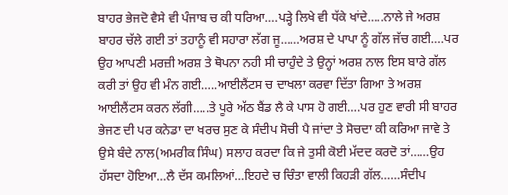ਬਾਹਰ ਭੇਜਦੋ ਵੈਸੇ ਵੀ ਪੰਜਾਬ ਚ ਕੀ ਧਰਿਆ….ਪੜ੍ਹੇ ਲਿਖੇ ਵੀ ਧੱਕੇ ਖਾਂਦੇ…..ਨਾਲੇ ਜੇ ਅਰਸ਼ ਬਾਹਰ ਚੱਲੇ ਗਈ ਤਾਂ ਤਹਾਨੂੰ ਵੀ ਸਹਾਰਾ ਲੱਗ ਜੂ……ਅਰਸ਼ ਦੇ ਪਾਪਾ ਨੂੰ ਗੱਲ ਜੱਚ ਗਈ….ਪਰ ਉਹ ਆਪਣੀ ਮਰਜ਼ੀ ਅਰਸ਼ ਤੇ ਥੋਪਨਾ ਨਹੀ ਸੀ ਚਾਹੁੰਦੇ ਤੇ ਉਨ੍ਹਾਂ ਅਰਸ਼ ਨਾਲ ਇਸ ਬਾਰੇ ਗੱਲ ਕਰੀ ਤਾਂ ਉਹ ਵੀ ਮੰਨ ਗਈ…..ਆਈਲੈਂਟਸ ਚ ਦਾਖਲਾ ਕਰਵਾ ਦਿੱਤਾ ਗਿਆ ਤੇ ਅਰਸ਼ ਆਈਲੈਂਟਸ ਕਰਨ ਲੱਗੀ…..ਤੇ ਪੂਰੇ ਅੱਠ ਬੈਂਡ ਲੈ ਕੇ ਪਾਸ ਹੋ ਗਈ….ਪਰ ਹੁਣ ਵਾਰੀ ਸੀ ਬਾਹਰ ਭੇਜਣ ਦੀ ਪਰ ਕਨੇਡਾ ਦਾ ਖਰਚ ਸੁਣ ਕੇ ਸੰਦੀਪ ਸੋਚੀ ਪੈ ਜਾਂਦਾ ਤੇ ਸੋਚਦਾ ਕੀ ਕਰਿਆ ਜਾਵੇ ਤੇ ਉਸੇ ਬੰਦੇ ਨਾਲ(ਅਮਰੀਕ ਸਿੰਘ) ਸਲਾਹ ਕਰਦਾ ਕਿ ਜੇ ਤੁਸੀ ਕੋਈ ਮੱਦਦ ਕਰਦੋ ਤਾਂ……ਉਹ ਹੱਸਦਾ ਹੋਇਆ…ਲੈ ਦੱਸ ਕਮਲਿਆਂ…ਇਹਦੇ ਚ ਚਿੰਤਾ ਵਾਲੀ ਕਿਹੜੀ ਗੱਲ……ਸੰਦੀਪ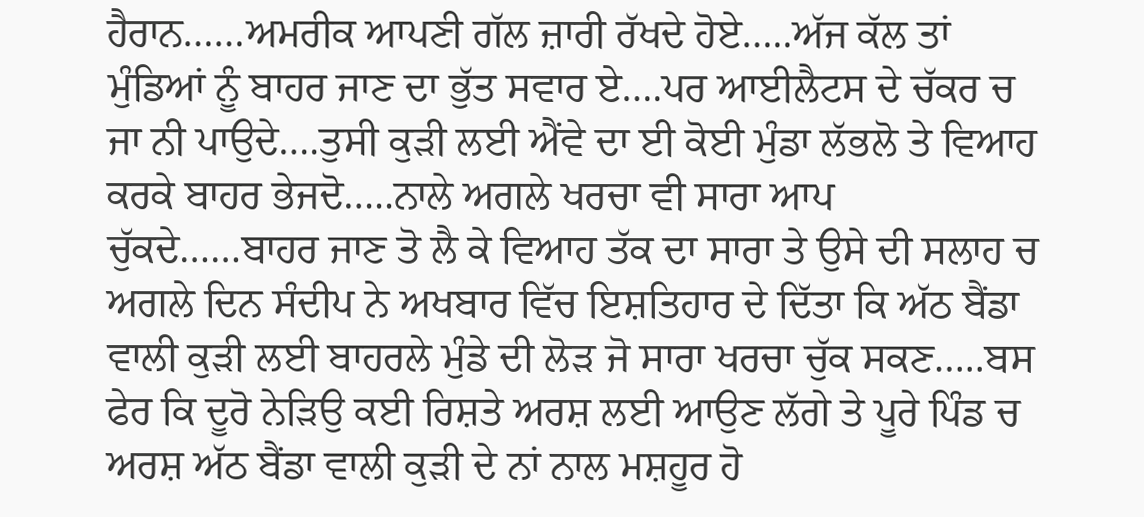ਹੈਰਾਨ……ਅਮਰੀਕ ਆਪਣੀ ਗੱਲ ਜ਼ਾਰੀ ਰੱਖਦੇ ਹੋਏ…..ਅੱਜ ਕੱਲ ਤਾਂ ਮੁੰਡਿਆਂ ਨੂੰ ਬਾਹਰ ਜਾਣ ਦਾ ਭੁੱਤ ਸਵਾਰ ਏ….ਪਰ ਆਈਲੈਟਸ ਦੇ ਚੱਕਰ ਚ ਜਾ ਨੀ ਪਾਉਦੇ….ਤੁਸੀ ਕੁੜੀ ਲਈ ਐਂਵੇ ਦਾ ਈ ਕੋਈ ਮੁੰਡਾ ਲੱਭਲੋ ਤੇ ਵਿਆਹ ਕਰਕੇ ਬਾਹਰ ਭੇਜਦੋ…..ਨਾਲੇ ਅਗਲੇ ਖਰਚਾ ਵੀ ਸਾਰਾ ਆਪ ਚੁੱਕਦੇ……ਬਾਹਰ ਜਾਣ ਤੋ ਲੈ ਕੇ ਵਿਆਹ ਤੱਕ ਦਾ ਸਾਰਾ ਤੇ ਉਸੇ ਦੀ ਸਲਾਹ ਚ ਅਗਲੇ ਦਿਨ ਸੰਦੀਪ ਨੇ ਅਖਬਾਰ ਵਿੱਚ ਇਸ਼ਤਿਹਾਰ ਦੇ ਦਿੱਤਾ ਕਿ ਅੱਠ ਬੈਂਡਾ ਵਾਲੀ ਕੁੜੀ ਲਈ ਬਾਹਰਲੇ ਮੁੰਡੇ ਦੀ ਲੋੜ ਜੋ ਸਾਰਾ ਖਰਚਾ ਚੁੱਕ ਸਕਣ…..ਬਸ ਫੇਰ ਕਿ ਦੂਰੋ ਨੇੜਿਉ ਕਈ ਰਿਸ਼ਤੇ ਅਰਸ਼ ਲਈ ਆਉਣ ਲੱਗੇ ਤੇ ਪੂਰੇ ਪਿੰਡ ਚ ਅਰਸ਼ ਅੱਠ ਬੈਂਡਾ ਵਾਲੀ ਕੁੜੀ ਦੇ ਨਾਂ ਨਾਲ ਮਸ਼ਹੂਰ ਹੋ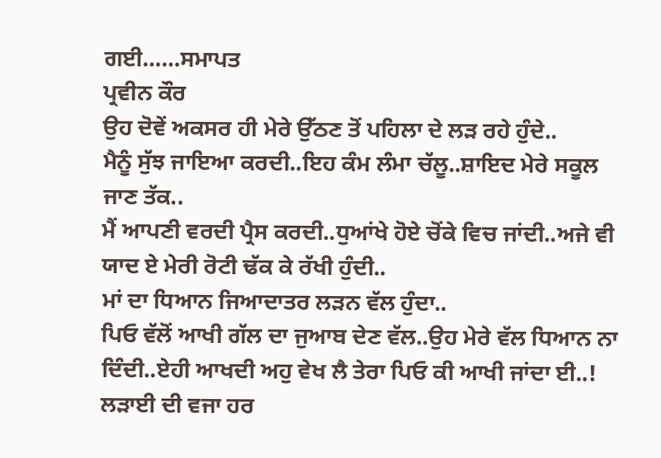ਗਈ……ਸਮਾਪਤ
ਪ੍ਰਵੀਨ ਕੌਰ
ਉਹ ਦੋਵੇਂ ਅਕਸਰ ਹੀ ਮੇਰੇ ਉੱਠਣ ਤੋਂ ਪਹਿਲਾ ਦੇ ਲੜ ਰਹੇ ਹੁੰਦੇ..
ਮੈਨੂੰ ਸੁੱਝ ਜਾਇਆ ਕਰਦੀ..ਇਹ ਕੰਮ ਲੰਮਾ ਚੱਲੂ..ਸ਼ਾਇਦ ਮੇਰੇ ਸਕੂਲ ਜਾਣ ਤੱਕ..
ਮੈਂ ਆਪਣੀ ਵਰਦੀ ਪ੍ਰੈਸ ਕਰਦੀ..ਧੁਆਂਖੇ ਹੋਏ ਚੋਂਕੇ ਵਿਚ ਜਾਂਦੀ..ਅਜੇ ਵੀ ਯਾਦ ਏ ਮੇਰੀ ਰੋਟੀ ਢੱਕ ਕੇ ਰੱਖੀ ਹੁੰਦੀ..
ਮਾਂ ਦਾ ਧਿਆਨ ਜਿਆਦਾਤਰ ਲੜਨ ਵੱਲ ਹੁੰਦਾ..
ਪਿਓ ਵੱਲੋਂ ਆਖੀ ਗੱਲ ਦਾ ਜੁਆਬ ਦੇਣ ਵੱਲ..ਉਹ ਮੇਰੇ ਵੱਲ ਧਿਆਨ ਨਾ ਦਿੰਦੀ..ਏਹੀ ਆਖਦੀ ਅਹੁ ਵੇਖ ਲੈ ਤੇਰਾ ਪਿਓ ਕੀ ਆਖੀ ਜਾਂਦਾ ਈ..!
ਲੜਾਈ ਦੀ ਵਜਾ ਹਰ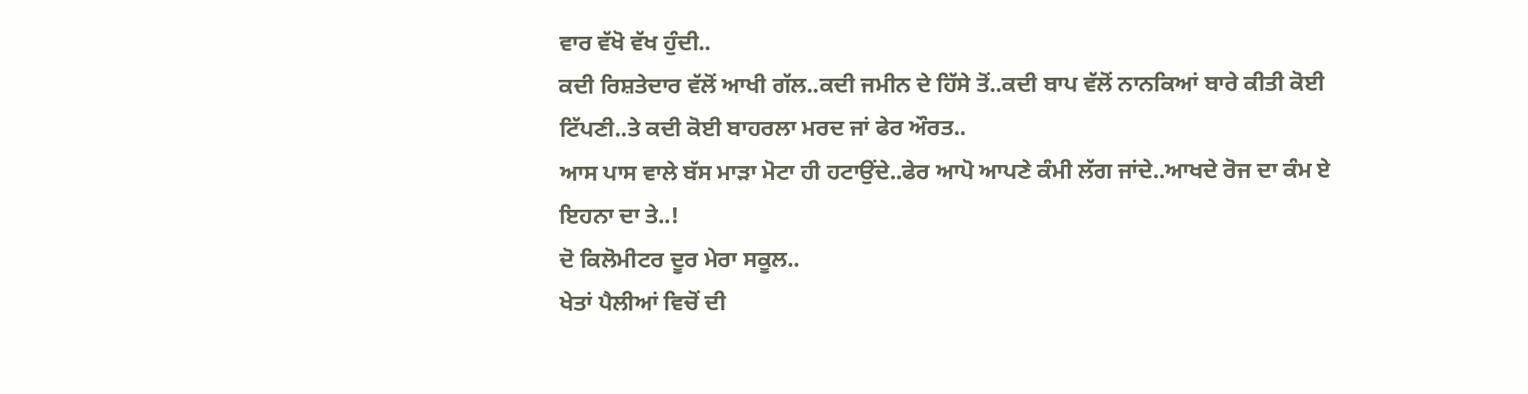ਵਾਰ ਵੱਖੋ ਵੱਖ ਹੁੰਦੀ..
ਕਦੀ ਰਿਸ਼ਤੇਦਾਰ ਵੱਲੋਂ ਆਖੀ ਗੱਲ..ਕਦੀ ਜਮੀਨ ਦੇ ਹਿੱਸੇ ਤੋਂ..ਕਦੀ ਬਾਪ ਵੱਲੋਂ ਨਾਨਕਿਆਂ ਬਾਰੇ ਕੀਤੀ ਕੋਈ ਟਿੱਪਣੀ..ਤੇ ਕਦੀ ਕੋਈ ਬਾਹਰਲਾ ਮਰਦ ਜਾਂ ਫੇਰ ਔਰਤ..
ਆਸ ਪਾਸ ਵਾਲੇ ਬੱਸ ਮਾੜਾ ਮੋਟਾ ਹੀ ਹਟਾਉਂਦੇ..ਫੇਰ ਆਪੋ ਆਪਣੇ ਕੰਮੀ ਲੱਗ ਜਾਂਦੇ..ਆਖਦੇ ਰੋਜ ਦਾ ਕੰਮ ਏ ਇਹਨਾ ਦਾ ਤੇ..!
ਦੋ ਕਿਲੋਮੀਟਰ ਦੂਰ ਮੇਰਾ ਸਕੂਲ..
ਖੇਤਾਂ ਪੈਲੀਆਂ ਵਿਚੋਂ ਦੀ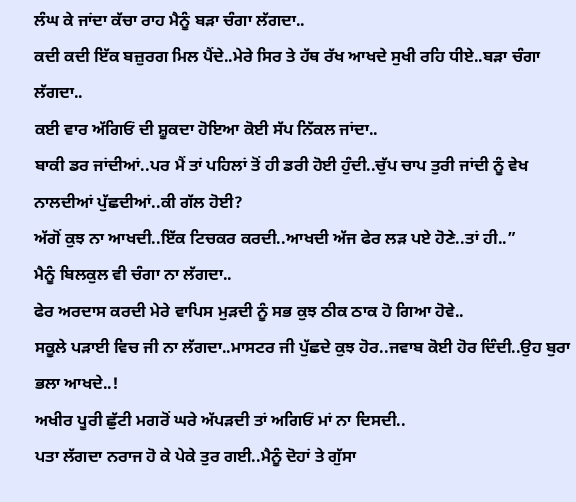ਲੰਘ ਕੇ ਜਾਂਦਾ ਕੱਚਾ ਰਾਹ ਮੈਨੂੰ ਬੜਾ ਚੰਗਾ ਲੱਗਦਾ..
ਕਦੀ ਕਦੀ ਇੱਕ ਬਜ਼ੁਰਗ ਮਿਲ ਪੈਂਦੇ..ਮੇਰੇ ਸਿਰ ਤੇ ਹੱਥ ਰੱਖ ਆਖਦੇ ਸੁਖੀ ਰਹਿ ਧੀਏ..ਬੜਾ ਚੰਗਾ ਲੱਗਦਾ..
ਕਈ ਵਾਰ ਅੱਗਿਓਂ ਦੀ ਸ਼ੂਕਦਾ ਹੋਇਆ ਕੋਈ ਸੱਪ ਨਿੱਕਲ ਜਾਂਦਾ..
ਬਾਕੀ ਡਰ ਜਾਂਦੀਆਂ..ਪਰ ਮੈਂ ਤਾਂ ਪਹਿਲਾਂ ਤੋਂ ਹੀ ਡਰੀ ਹੋਈ ਹੁੰਦੀ..ਚੁੱਪ ਚਾਪ ਤੁਰੀ ਜਾਂਦੀ ਨੂੰ ਵੇਖ ਨਾਲਦੀਆਂ ਪੁੱਛਦੀਆਂ..ਕੀ ਗੱਲ ਹੋਈ?
ਅੱਗੋਂ ਕੁਝ ਨਾ ਆਖਦੀ..ਇੱਕ ਟਿਚਕਰ ਕਰਦੀ..ਆਖਦੀ ਅੱਜ ਫੇਰ ਲੜ ਪਏ ਹੋਣੇ..ਤਾਂ ਹੀ..”
ਮੈਨੂੰ ਬਿਲਕੁਲ ਵੀ ਚੰਗਾ ਨਾ ਲੱਗਦਾ..
ਫੇਰ ਅਰਦਾਸ ਕਰਦੀ ਮੇਰੇ ਵਾਪਿਸ ਮੁੜਦੀ ਨੂੰ ਸਭ ਕੁਝ ਠੀਕ ਠਾਕ ਹੋ ਗਿਆ ਹੋਵੇ..
ਸਕੂਲੇ ਪੜਾਈ ਵਿਚ ਜੀ ਨਾ ਲੱਗਦਾ..ਮਾਸਟਰ ਜੀ ਪੁੱਛਦੇ ਕੁਝ ਹੋਰ..ਜਵਾਬ ਕੋਈ ਹੋਰ ਦਿੰਦੀ..ਉਹ ਬੁਰਾ ਭਲਾ ਆਖਦੇ..!
ਅਖੀਰ ਪੂਰੀ ਛੁੱਟੀ ਮਗਰੋਂ ਘਰੇ ਅੱਪੜਦੀ ਤਾਂ ਅਗਿਓਂ ਮਾਂ ਨਾ ਦਿਸਦੀ..
ਪਤਾ ਲੱਗਦਾ ਨਰਾਜ ਹੋ ਕੇ ਪੇਕੇ ਤੁਰ ਗਈ..ਮੈਨੂੰ ਦੋਹਾਂ ਤੇ ਗੁੱਸਾ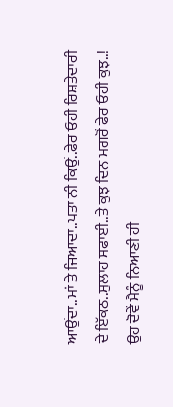ਆਉਂਦਾ..ਮਾਂ ਤੇ ਜਿਆਦਾ..ਪਤਾ ਨੀ ਕਿਉਂ..ਫੇਰ ਓਹੀ ਰਿਸ਼ਤੇਦਾਰੀ ਦੇ ਇੱਕਠ..ਸੁਲਾਹ ਸਫਾਈ..ਤੇ ਕੁਝ ਦਿਨ ਮਗਰੋਂ ਫੇਰ ਓਹੀ ਕੁਝ..!
ਉਹ ਦੋਵੇਂ ਮੈਨੂੰ ਨਿਆਣੀ ਹੀ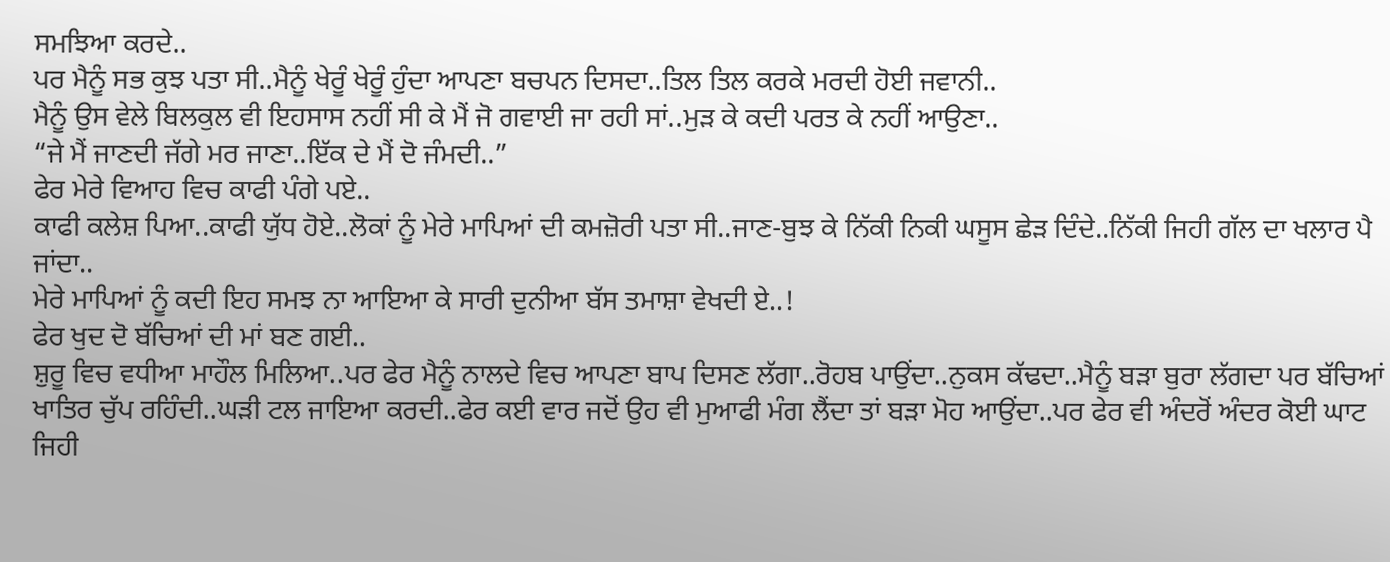ਸਮਝਿਆ ਕਰਦੇ..
ਪਰ ਮੈਨੂੰ ਸਭ ਕੁਝ ਪਤਾ ਸੀ..ਮੈਨੂੰ ਖੇਰੂੰ ਖੇਰੂੰ ਹੁੰਦਾ ਆਪਣਾ ਬਚਪਨ ਦਿਸਦਾ..ਤਿਲ ਤਿਲ ਕਰਕੇ ਮਰਦੀ ਹੋਈ ਜਵਾਨੀ..
ਮੈਨੂੰ ਉਸ ਵੇਲੇ ਬਿਲਕੁਲ ਵੀ ਇਹਸਾਸ ਨਹੀਂ ਸੀ ਕੇ ਮੈਂ ਜੋ ਗਵਾਈ ਜਾ ਰਹੀ ਸਾਂ..ਮੁੜ ਕੇ ਕਦੀ ਪਰਤ ਕੇ ਨਹੀਂ ਆਉਣਾ..
“ਜੇ ਮੈਂ ਜਾਣਦੀ ਜੱਗੇ ਮਰ ਜਾਣਾ..ਇੱਕ ਦੇ ਮੈਂ ਦੋ ਜੰਮਦੀ..”
ਫੇਰ ਮੇਰੇ ਵਿਆਹ ਵਿਚ ਕਾਫੀ ਪੰਗੇ ਪਏ..
ਕਾਫੀ ਕਲੇਸ਼ ਪਿਆ..ਕਾਫੀ ਯੁੱਧ ਹੋਏ..ਲੋਕਾਂ ਨੂੰ ਮੇਰੇ ਮਾਪਿਆਂ ਦੀ ਕਮਜ਼ੋਰੀ ਪਤਾ ਸੀ..ਜਾਣ-ਬੁਝ ਕੇ ਨਿੱਕੀ ਨਿਕੀ ਘਸੂਸ ਛੇੜ ਦਿੰਦੇ..ਨਿੱਕੀ ਜਿਹੀ ਗੱਲ ਦਾ ਖਲਾਰ ਪੈ ਜਾਂਦਾ..
ਮੇਰੇ ਮਾਪਿਆਂ ਨੂੰ ਕਦੀ ਇਹ ਸਮਝ ਨਾ ਆਇਆ ਕੇ ਸਾਰੀ ਦੁਨੀਆ ਬੱਸ ਤਮਾਸ਼ਾ ਵੇਖਦੀ ਏ..!
ਫੇਰ ਖੁਦ ਦੋ ਬੱਚਿਆਂ ਦੀ ਮਾਂ ਬਣ ਗਈ..
ਸ਼ੁਰੂ ਵਿਚ ਵਧੀਆ ਮਾਹੌਲ ਮਿਲਿਆ..ਪਰ ਫੇਰ ਮੈਨੂੰ ਨਾਲਦੇ ਵਿਚ ਆਪਣਾ ਬਾਪ ਦਿਸਣ ਲੱਗਾ..ਰੋਹਬ ਪਾਉਂਦਾ..ਨੁਕਸ ਕੱਢਦਾ..ਮੈਨੂੰ ਬੜਾ ਬੁਰਾ ਲੱਗਦਾ ਪਰ ਬੱਚਿਆਂ ਖਾਤਿਰ ਚੁੱਪ ਰਹਿੰਦੀ..ਘੜੀ ਟਲ ਜਾਇਆ ਕਰਦੀ..ਫੇਰ ਕਈ ਵਾਰ ਜਦੋਂ ਉਹ ਵੀ ਮੁਆਫੀ ਮੰਗ ਲੈਂਦਾ ਤਾਂ ਬੜਾ ਮੋਹ ਆਉਂਦਾ..ਪਰ ਫੇਰ ਵੀ ਅੰਦਰੋਂ ਅੰਦਰ ਕੋਈ ਘਾਟ ਜਿਹੀ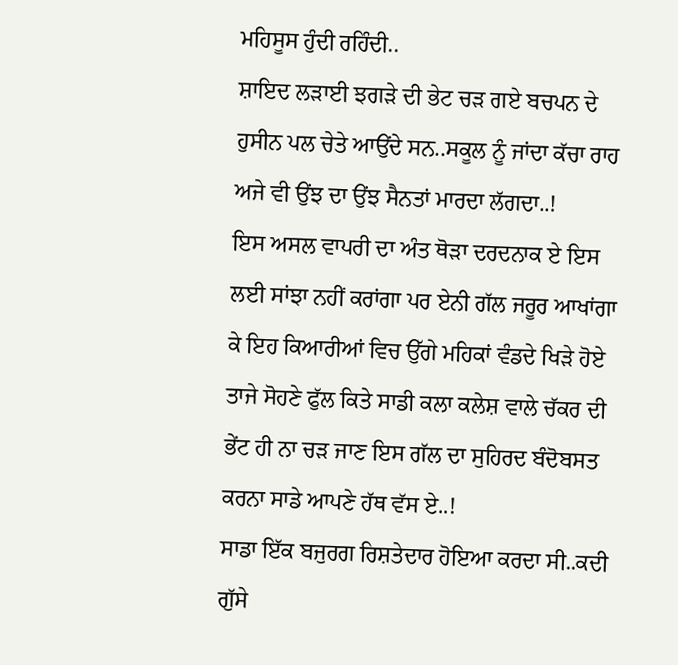ਮਹਿਸੂਸ ਹੁੰਦੀ ਰਹਿੰਦੀ..
ਸ਼ਾਇਦ ਲੜਾਈ ਝਗੜੇ ਦੀ ਭੇਟ ਚੜ ਗਏ ਬਚਪਨ ਦੇ ਹੁਸੀਨ ਪਲ ਚੇਤੇ ਆਉਂਦੇ ਸਨ..ਸਕੂਲ ਨੂੰ ਜਾਂਦਾ ਕੱਚਾ ਰਾਹ ਅਜੇ ਵੀ ਉਂਝ ਦਾ ਉਂਝ ਸੈਨਤਾਂ ਮਾਰਦਾ ਲੱਗਦਾ..!
ਇਸ ਅਸਲ ਵਾਪਰੀ ਦਾ ਅੰਤ ਥੋੜਾ ਦਰਦਨਾਕ ਏ ਇਸ ਲਈ ਸਾਂਝਾ ਨਹੀਂ ਕਰਾਂਗਾ ਪਰ ਏਨੀ ਗੱਲ ਜਰੂਰ ਆਖਾਂਗਾ ਕੇ ਇਹ ਕਿਆਰੀਆਂ ਵਿਚ ਉੱਗੇ ਮਹਿਕਾਂ ਵੰਡਦੇ ਖਿੜੇ ਹੋਏ ਤਾਜੇ ਸੋਹਣੇ ਫੁੱਲ ਕਿਤੇ ਸਾਡੀ ਕਲਾ ਕਲੇਸ਼ ਵਾਲੇ ਚੱਕਰ ਦੀ ਭੇਂਟ ਹੀ ਨਾ ਚੜ ਜਾਣ ਇਸ ਗੱਲ ਦਾ ਸੁਹਿਰਦ ਬੰਦੋਬਸਤ ਕਰਨਾ ਸਾਡੇ ਆਪਣੇ ਹੱਥ ਵੱਸ ਏ..!
ਸਾਡਾ ਇੱਕ ਬਜੁਰਗ ਰਿਸ਼ਤੇਦਾਰ ਹੋਇਆ ਕਰਦਾ ਸੀ..ਕਦੀ ਗੁੱਸੇ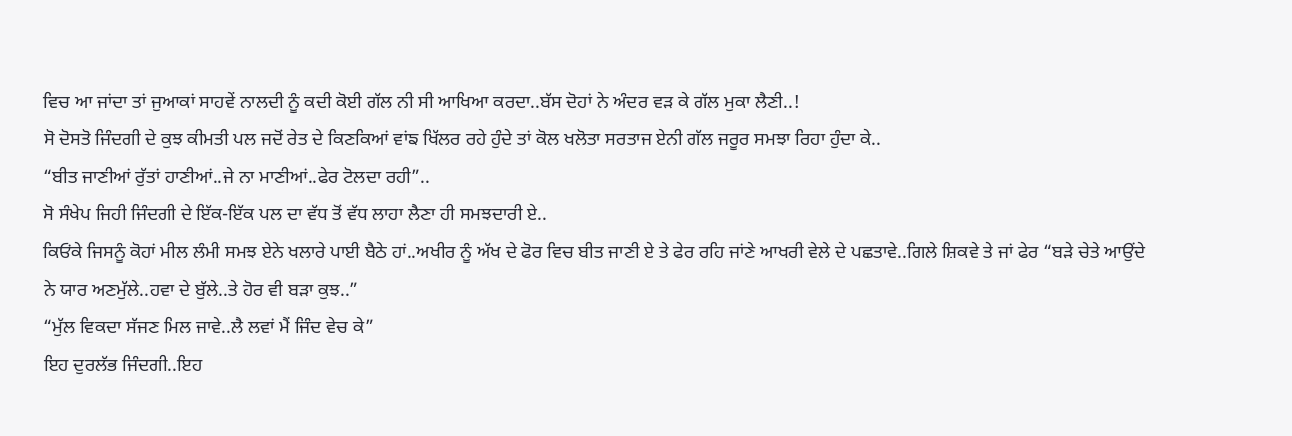ਵਿਚ ਆ ਜਾਂਦਾ ਤਾਂ ਜੁਆਕਾਂ ਸਾਹਵੇਂ ਨਾਲਦੀ ਨੂੰ ਕਦੀ ਕੋਈ ਗੱਲ ਨੀ ਸੀ ਆਖਿਆ ਕਰਦਾ..ਬੱਸ ਦੋਹਾਂ ਨੇ ਅੰਦਰ ਵੜ ਕੇ ਗੱਲ ਮੁਕਾ ਲੈਣੀ..!
ਸੋ ਦੋਸਤੋ ਜਿੰਦਗੀ ਦੇ ਕੁਝ ਕੀਮਤੀ ਪਲ ਜਦੋਂ ਰੇਤ ਦੇ ਕਿਣਕਿਆਂ ਵਾਂਙ ਖਿੱਲਰ ਰਹੇ ਹੁੰਦੇ ਤਾਂ ਕੋਲ ਖਲੋਤਾ ਸਰਤਾਜ ਏਨੀ ਗੱਲ ਜਰੂਰ ਸਮਝਾ ਰਿਹਾ ਹੁੰਦਾ ਕੇ..
“ਬੀਤ ਜਾਣੀਆਂ ਰੁੱਤਾਂ ਹਾਣੀਆਂ..ਜੇ ਨਾ ਮਾਣੀਆਂ..ਫੇਰ ਟੋਲਦਾ ਰਹੀ”..
ਸੋ ਸੰਖੇਪ ਜਿਹੀ ਜਿੰਦਗੀ ਦੇ ਇੱਕ-ਇੱਕ ਪਲ ਦਾ ਵੱਧ ਤੋਂ ਵੱਧ ਲਾਹਾ ਲੈਣਾ ਹੀ ਸਮਝਦਾਰੀ ਏ..
ਕਿਓਂਕੇ ਜਿਸਨੂੰ ਕੋਹਾਂ ਮੀਲ ਲੰਮੀ ਸਮਝ ਏਨੇ ਖਲਾਰੇ ਪਾਈ ਬੈਠੇ ਹਾਂ..ਅਖੀਰ ਨੂੰ ਅੱਖ ਦੇ ਫੋਰ ਵਿਚ ਬੀਤ ਜਾਣੀ ਏ ਤੇ ਫੇਰ ਰਹਿ ਜਾਂਣੇ ਆਖਰੀ ਵੇਲੇ ਦੇ ਪਛਤਾਵੇ..ਗਿਲੇ ਸ਼ਿਕਵੇ ਤੇ ਜਾਂ ਫੇਰ “ਬੜੇ ਚੇਤੇ ਆਉਂਦੇ ਨੇ ਯਾਰ ਅਣਮੁੱਲੇ..ਹਵਾ ਦੇ ਬੁੱਲੇ..ਤੇ ਹੋਰ ਵੀ ਬੜਾ ਕੁਝ..”
“ਮੁੱਲ ਵਿਕਦਾ ਸੱਜਣ ਮਿਲ ਜਾਵੇ..ਲੈ ਲਵਾਂ ਮੈਂ ਜਿੰਦ ਵੇਚ ਕੇ”
ਇਹ ਦੁਰਲੱਭ ਜਿੰਦਗੀ..ਇਹ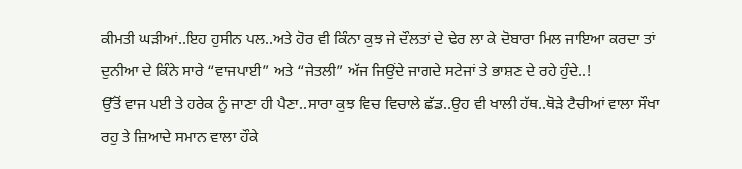ਕੀਮਤੀ ਘੜੀਆਂ..ਇਹ ਹੁਸੀਨ ਪਲ..ਅਤੇ ਹੋਰ ਵੀ ਕਿੰਨਾ ਕੁਝ ਜੇ ਦੌਲਤਾਂ ਦੇ ਢੇਰ ਲਾ ਕੇ ਦੋਬਾਰਾ ਮਿਲ ਜਾਇਆ ਕਰਦਾ ਤਾਂ ਦੁਨੀਆ ਦੇ ਕਿੰਨੇ ਸਾਰੇ “ਵਾਜਪਾਈ” ਅਤੇ “ਜੇਤਲੀ” ਅੱਜ ਜਿਉਂਦੇ ਜਾਗਦੇ ਸਟੇਜਾਂ ਤੇ ਭਾਸ਼ਣ ਦੇ ਰਹੇ ਹੁੰਦੇ..!
ਉੱਤੋਂ ਵਾਜ ਪਈ ਤੇ ਹਰੇਕ ਨੂੰ ਜਾਣਾ ਹੀ ਪੈਣਾ..ਸਾਰਾ ਕੁਝ ਵਿਚ ਵਿਚਾਲੇ ਛੱਡ..ਉਹ ਵੀ ਖਾਲੀ ਹੱਥ..ਥੋੜੇ ਟੈਚੀਆਂ ਵਾਲਾ ਸੌਖਾ ਰਹੁ ਤੇ ਜ਼ਿਆਦੇ ਸਮਾਨ ਵਾਲਾ ਹੌਕੇ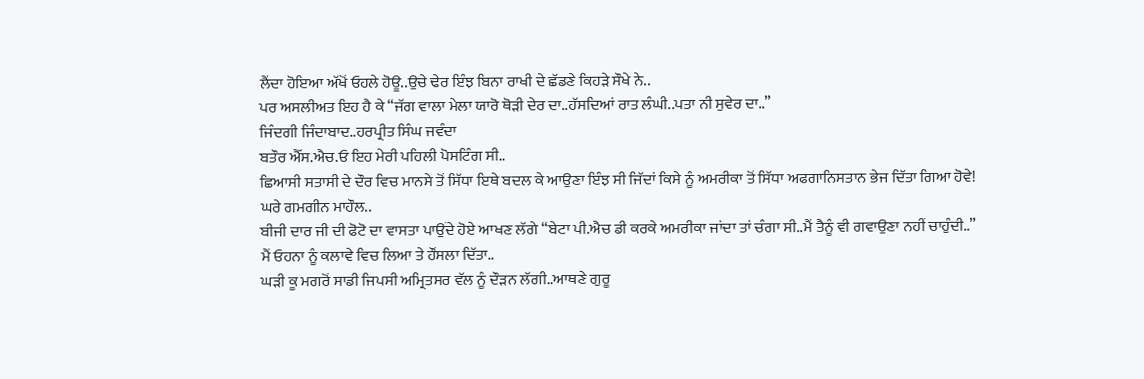ਲੈਂਦਾ ਹੋਇਆ ਅੱਖੋਂ ਓਹਲੇ ਹੋਊ..ਉਚੇ ਢੇਰ ਇੰਝ ਬਿਨਾ ਰਾਖੀ ਦੇ ਛੱਡਣੇ ਕਿਹੜੇ ਸੌਖੇ ਨੇ..
ਪਰ ਅਸਲੀਅਤ ਇਹ ਹੈ ਕੇ “ਜੱਗ ਵਾਲਾ ਮੇਲਾ ਯਾਰੋ ਥੋੜੀ ਦੇਰ ਦਾ..ਹੱਸਦਿਆਂ ਰਾਤ ਲੰਘੀ..ਪਤਾ ਨੀ ਸੁਵੇਰ ਦਾ..”
ਜਿੰਦਗੀ ਜਿੰਦਾਬਾਦ..ਹਰਪ੍ਰੀਤ ਸਿੰਘ ਜਵੰਦਾ
ਬਤੌਰ ਐੱਸ.ਐਚ.ਓ ਇਹ ਮੇਰੀ ਪਹਿਲੀ ਪੋਸਟਿੰਗ ਸੀ..
ਛਿਆਸੀ ਸਤਾਸੀ ਦੇ ਦੌਰ ਵਿਚ ਮਾਨਸੇ ਤੋਂ ਸਿੱਧਾ ਇਥੇ ਬਦਲ ਕੇ ਆਉਣਾ ਇੰਝ ਸੀ ਜਿੱਦਾਂ ਕਿਸੇ ਨੂੰ ਅਮਰੀਕਾ ਤੋਂ ਸਿੱਧਾ ਅਫਗਾਨਿਸਤਾਨ ਭੇਜ ਦਿੱਤਾ ਗਿਆ ਹੋਵੇ!
ਘਰੇ ਗਮਗੀਨ ਮਾਹੌਲ..
ਬੀਜੀ ਦਾਰ ਜੀ ਦੀ ਫੋਟੋ ਦਾ ਵਾਸਤਾ ਪਾਉਂਦੇ ਹੋਏ ਆਖਣ ਲੱਗੇ “ਬੇਟਾ ਪੀ.ਐਚ ਡੀ ਕਰਕੇ ਅਮਰੀਕਾ ਜਾਂਦਾ ਤਾਂ ਚੰਗਾ ਸੀ..ਮੈਂ ਤੈਨੂੰ ਵੀ ਗਵਾਉਣਾ ਨਹੀਂ ਚਾਹੁੰਦੀ..”
ਮੈਂ ਓਹਨਾ ਨੂੰ ਕਲਾਵੇ ਵਿਚ ਲਿਆ ਤੇ ਹੌਂਸਲਾ ਦਿੱਤਾ..
ਘੜੀ ਕੂ ਮਗਰੋਂ ਸਾਡੀ ਜਿਪਸੀ ਅਮ੍ਰਿਤਸਰ ਵੱਲ ਨੂੰ ਦੌੜਨ ਲੱਗੀ..ਆਥਣੇ ਗੁਰੂ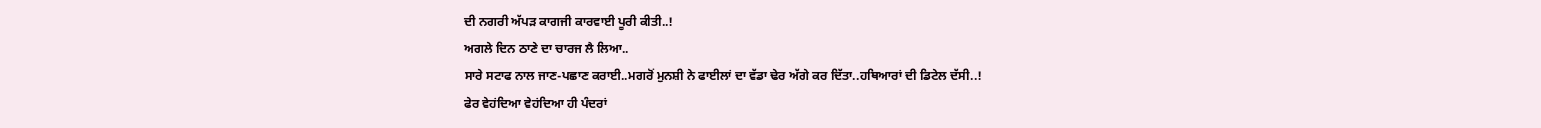ਦੀ ਨਗਰੀ ਅੱਪੜ ਕਾਗਜੀ ਕਾਰਵਾਈ ਪੂਰੀ ਕੀਤੀ..!
ਅਗਲੇ ਦਿਨ ਠਾਣੇ ਦਾ ਚਾਰਜ ਲੈ ਲਿਆ..
ਸਾਰੇ ਸਟਾਫ ਨਾਲ ਜਾਣ-ਪਛਾਣ ਕਰਾਈ..ਮਗਰੋਂ ਮੁਨਸ਼ੀ ਨੇ ਫਾਈਲਾਂ ਦਾ ਵੱਡਾ ਢੇਰ ਅੱਗੇ ਕਰ ਦਿੱਤਾ..ਹਥਿਆਰਾਂ ਦੀ ਡਿਟੇਲ ਦੱਸੀ..!
ਫੇਰ ਵੇਹਂਦਿਆ ਵੇਹਂਦਿਆ ਹੀ ਪੰਦਰਾਂ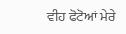ਵੀਹ ਫੋਟੋਆਂ ਮੇਰੇ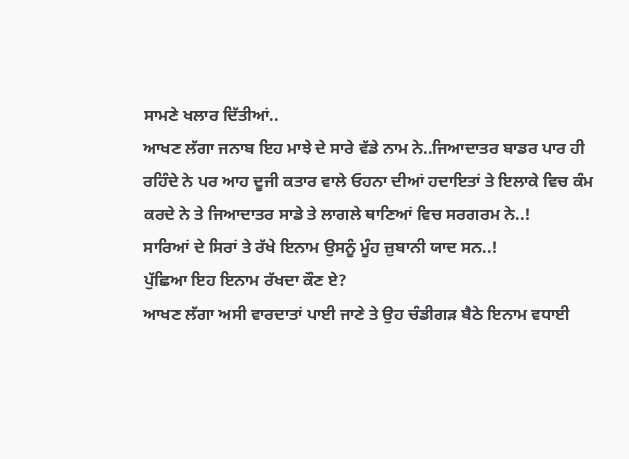ਸਾਮਣੇ ਖਲਾਰ ਦਿੱਤੀਆਂ..
ਆਖਣ ਲੱਗਾ ਜਨਾਬ ਇਹ ਮਾਝੇ ਦੇ ਸਾਰੇ ਵੱਡੇ ਨਾਮ ਨੇ..ਜਿਆਦਾਤਰ ਬਾਡਰ ਪਾਰ ਹੀ ਰਹਿੰਦੇ ਨੇ ਪਰ ਆਹ ਦੂਜੀ ਕਤਾਰ ਵਾਲੇ ਓਹਨਾ ਦੀਆਂ ਹਦਾਇਤਾਂ ਤੇ ਇਲਾਕੇ ਵਿਚ ਕੰਮ ਕਰਦੇ ਨੇ ਤੇ ਜਿਆਦਾਤਰ ਸਾਡੇ ਤੇ ਲਾਗਲੇ ਥਾਣਿਆਂ ਵਿਚ ਸਰਗਰਮ ਨੇ..!
ਸਾਰਿਆਂ ਦੇ ਸਿਰਾਂ ਤੇ ਰੱਖੇ ਇਨਾਮ ਉਸਨੂੰ ਮੂੰਹ ਜ਼ੁਬਾਨੀ ਯਾਦ ਸਨ..!
ਪੁੱਛਿਆ ਇਹ ਇਨਾਮ ਰੱਖਦਾ ਕੌਣ ਏ?
ਆਖਣ ਲੱਗਾ ਅਸੀ ਵਾਰਦਾਤਾਂ ਪਾਈ ਜਾਣੇ ਤੇ ਉਹ ਚੰਡੀਗੜ ਬੈਠੇ ਇਨਾਮ ਵਧਾਈ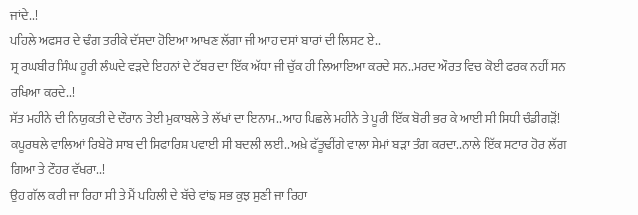ਜਾਂਦੇ..!
ਪਹਿਲੇ ਅਫਸਰ ਦੇ ਢੰਗ ਤਰੀਕੇ ਦੱਸਦਾ ਹੋਇਆ ਆਖਣ ਲੱਗਾ ਜੀ ਆਹ ਦਸਾਂ ਬਾਰਾਂ ਦੀ ਲਿਸਟ ਏ..
ਸ੍ਰ ਰਘਬੀਰ ਸਿੰਘ ਹੂਰੀ ਲੰਘਦੇ ਵੜਦੇ ਇਹਨਾਂ ਦੇ ਟੱਬਰ ਦਾ ਇੱਕ ਅੱਧਾ ਜੀ ਚੁੱਕ ਹੀ ਲਿਆਇਆ ਕਰਦੇ ਸਨ..ਮਰਦ ਔਰਤ ਵਿਚ ਕੋਈ ਫਰਕ ਨਹੀਂ ਸਨ ਰਖਿਆ ਕਰਦੇ..!
ਸੱਤ ਮਹੀਨੇ ਦੀ ਨਿਯੁਕਤੀ ਦੇ ਦੌਰਾਨ ਤੇਈ ਮੁਕਾਬਲੇ ਤੇ ਲੱਖਾਂ ਦਾ ਇਨਾਮ..ਆਹ ਪਿਛਲੇ ਮਹੀਨੇ ਤੇ ਪੂਰੀ ਇੱਕ ਬੋਰੀ ਭਰ ਕੇ ਆਈ ਸੀ ਸਿਧੀ ਚੰਡੀਗੜੋਂ!
ਕਪੂਰਥਲੇ ਵਾਲਿਆਂ ਰਿਬੇਰੋ ਸਾਬ ਦੀ ਸਿਫਾਰਿਸ਼ ਪਵਾਈ ਸੀ ਬਦਲੀ ਲਈ..ਅਖ਼ੇ ਫੱਤੂਢੀਂਗੇ ਵਾਲਾ ਸੇਮਾਂ ਬੜਾ ਤੰਗ ਕਰਦਾ..ਨਾਲੇ ਇੱਕ ਸਟਾਰ ਹੋਰ ਲੱਗ ਗਿਆ ਤੇ ਟੌਹਰ ਵੱਖਰਾ..!
ਉਹ ਗੱਲ ਕਰੀ ਜਾ ਰਿਹਾ ਸੀ ਤੇ ਮੈਂ ਪਹਿਲੀ ਦੇ ਬੱਚੇ ਵਾਂਙ ਸਭ ਕੁਝ ਸੁਣੀ ਜਾ ਰਿਹਾ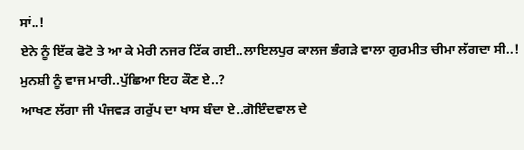ਸਾਂ..!
ਏਨੇ ਨੂੰ ਇੱਕ ਫੋਟੋ ਤੇ ਆ ਕੇ ਮੇਰੀ ਨਜਰ ਟਿੱਕ ਗਈ..ਲਾਇਲਪੁਰ ਕਾਲਜ ਭੰਗੜੇ ਵਾਲਾ ਗੁਰਮੀਤ ਚੀਮਾ ਲੱਗਦਾ ਸੀ..!
ਮੁਨਸ਼ੀ ਨੂੰ ਵਾਜ ਮਾਰੀ..ਪੁੱਛਿਆ ਇਹ ਕੌਣ ਏ..?
ਆਖਣ ਲੱਗਾ ਜੀ ਪੰਜਵੜ ਗਰੁੱਪ ਦਾ ਖਾਸ ਬੰਦਾ ਏ..ਗੋਇੰਦਵਾਲ ਦੇ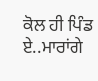ਕੋਲ ਹੀ ਪਿੰਡ ਏ..ਮਾਰਾਂਗੇ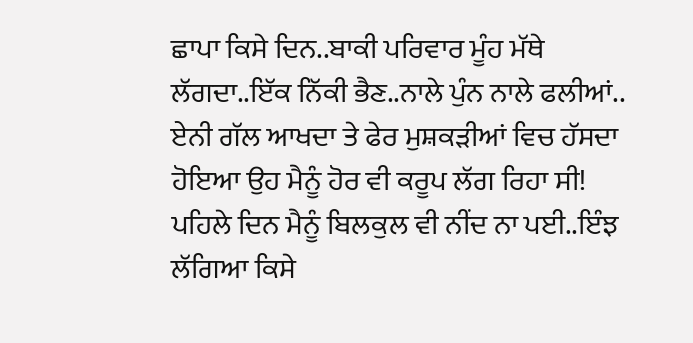ਛਾਪਾ ਕਿਸੇ ਦਿਨ..ਬਾਕੀ ਪਰਿਵਾਰ ਮੂੰਹ ਮੱਥੇ ਲੱਗਦਾ..ਇੱਕ ਨਿੱਕੀ ਭੈਣ..ਨਾਲੇ ਪੁੰਨ ਨਾਲੇ ਫਲੀਆਂ..
ਏਨੀ ਗੱਲ ਆਖਦਾ ਤੇ ਫੇਰ ਮੁਸ਼ਕੜੀਆਂ ਵਿਚ ਹੱਸਦਾ ਹੋਇਆ ਉਹ ਮੈਨੂੰ ਹੋਰ ਵੀ ਕਰੂਪ ਲੱਗ ਰਿਹਾ ਸੀ!
ਪਹਿਲੇ ਦਿਨ ਮੈਨੂੰ ਬਿਲਕੁਲ ਵੀ ਨੀਂਦ ਨਾ ਪਈ..ਇੰਝ ਲੱਗਿਆ ਕਿਸੇ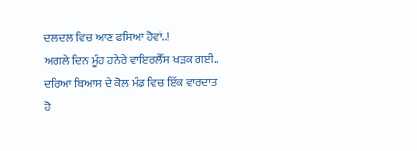ਦਲਦਲ ਵਿਚ ਆਣ ਫਸਿਆ ਹੋਵਾਂ..!
ਅਗਲੇ ਦਿਨ ਮੂੰਹ ਹਨੇਰੇ ਵਾਇਰਲੈੱਸ ਖੜਕ ਗਈ..
ਦਰਿਆ ਬਿਆਸ ਦੇ ਕੋਲ ਮੰਡ ਵਿਚ ਇੱਕ ਵਾਰਦਾਤ ਹੋ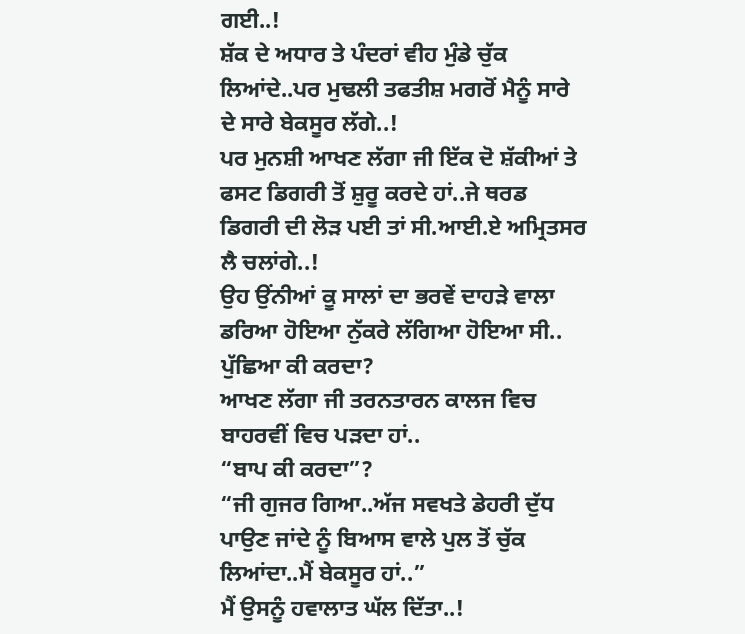ਗਈ..!
ਸ਼ੱਕ ਦੇ ਅਧਾਰ ਤੇ ਪੰਦਰਾਂ ਵੀਹ ਮੁੰਡੇ ਚੁੱਕ ਲਿਆਂਦੇ..ਪਰ ਮੁਢਲੀ ਤਫਤੀਸ਼ ਮਗਰੋਂ ਮੈਨੂੰ ਸਾਰੇ ਦੇ ਸਾਰੇ ਬੇਕਸੂਰ ਲੱਗੇ..!
ਪਰ ਮੁਨਸ਼ੀ ਆਖਣ ਲੱਗਾ ਜੀ ਇੱਕ ਦੋ ਸ਼ੱਕੀਆਂ ਤੇ ਫਸਟ ਡਿਗਰੀ ਤੋਂ ਸ਼ੁਰੂ ਕਰਦੇ ਹਾਂ..ਜੇ ਥਰਡ ਡਿਗਰੀ ਦੀ ਲੋੜ ਪਈ ਤਾਂ ਸੀ.ਆਈ.ਏ ਅਮ੍ਰਿਤਸਰ ਲੈ ਚਲਾਂਗੇ..!
ਉਹ ਉਂਨੀਆਂ ਕੂ ਸਾਲਾਂ ਦਾ ਭਰਵੇਂ ਦਾਹੜੇ ਵਾਲਾ ਡਰਿਆ ਹੋਇਆ ਨੁੱਕਰੇ ਲੱਗਿਆ ਹੋਇਆ ਸੀ..
ਪੁੱਛਿਆ ਕੀ ਕਰਦਾ?
ਆਖਣ ਲੱਗਾ ਜੀ ਤਰਨਤਾਰਨ ਕਾਲਜ ਵਿਚ ਬਾਹਰਵੀਂ ਵਿਚ ਪੜਦਾ ਹਾਂ..
“ਬਾਪ ਕੀ ਕਰਦਾ”?
“ਜੀ ਗੁਜਰ ਗਿਆ..ਅੱਜ ਸਵਖਤੇ ਡੇਹਰੀ ਦੁੱਧ ਪਾਉਣ ਜਾਂਦੇ ਨੂੰ ਬਿਆਸ ਵਾਲੇ ਪੁਲ ਤੋਂ ਚੁੱਕ ਲਿਆਂਦਾ..ਮੈਂ ਬੇਕਸੂਰ ਹਾਂ..”
ਮੈਂ ਉਸਨੂੰ ਹਵਾਲਾਤ ਘੱਲ ਦਿੱਤਾ..!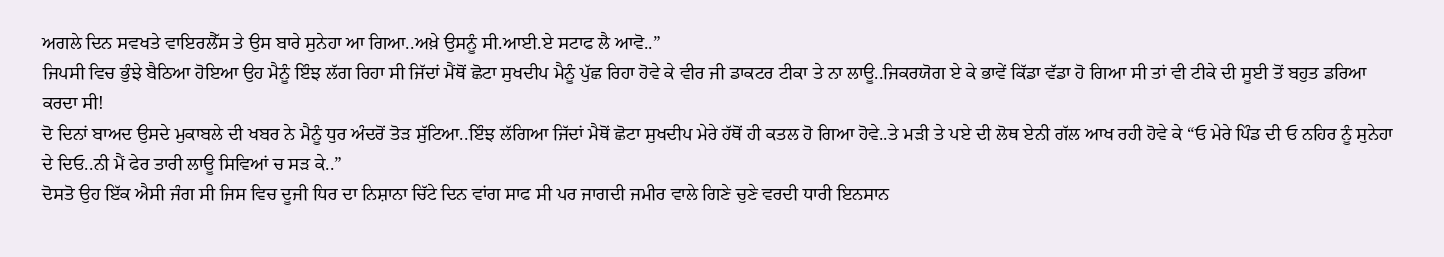ਅਗਲੇ ਦਿਨ ਸਵਖਤੇ ਵਾਇਰਲੈੱਸ ਤੇ ਉਸ ਬਾਰੇ ਸੁਨੇਹਾ ਆ ਗਿਆ..ਅਖ਼ੇ ਉਸਨੂੰ ਸੀ.ਆਈ.ਏ ਸਟਾਫ ਲੈ ਆਵੋ..”
ਜਿਪਸੀ ਵਿਚ ਭੁੰਝੇ ਬੈਠਿਆ ਹੋਇਆ ਉਹ ਮੈਨੂੰ ਇੰਝ ਲੱਗ ਰਿਹਾ ਸੀ ਜਿੱਦਾਂ ਮੈਂਥੋਂ ਛੋਟਾ ਸੁਖਦੀਪ ਮੈਨੂੰ ਪੁੱਛ ਰਿਹਾ ਹੋਵੇ ਕੇ ਵੀਰ ਜੀ ਡਾਕਟਰ ਟੀਕਾ ਤੇ ਨਾ ਲਾਊ..ਜਿਕਰਯੋਗ ਏ ਕੇ ਭਾਵੇਂ ਕਿੱਡਾ ਵੱਡਾ ਹੋ ਗਿਆ ਸੀ ਤਾਂ ਵੀ ਟੀਕੇ ਦੀ ਸੂਈ ਤੋਂ ਬਹੁਤ ਡਰਿਆ ਕਰਦਾ ਸੀ!
ਦੋ ਦਿਨਾਂ ਬਾਅਦ ਉਸਦੇ ਮੁਕਾਬਲੇ ਦੀ ਖਬਰ ਨੇ ਮੈਨੂੰ ਧੁਰ ਅੰਦਰੋਂ ਤੋੜ ਸੁੱਟਿਆ..ਇੰਝ ਲੱਗਿਆ ਜਿੱਦਾਂ ਮੈਥੋਂ ਛੋਟਾ ਸੁਖਦੀਪ ਮੇਰੇ ਹੱਥੋਂ ਹੀ ਕਤਲ ਹੋ ਗਿਆ ਹੋਵੇ..ਤੇ ਮੜੀ ਤੇ ਪਏ ਦੀ ਲੋਥ ਏਨੀ ਗੱਲ ਆਖ ਰਹੀ ਹੋਵੇ ਕੇ “ਓ ਮੇਰੇ ਪਿੰਡ ਦੀ ਓ ਨਹਿਰ ਨੂੰ ਸੁਨੇਹਾ ਦੇ ਦਿਓ..ਨੀ ਮੈਂ ਫੇਰ ਤਾਰੀ ਲਾਊ ਸਿਵਿਆਂ ਚ ਸੜ ਕੇ..”
ਦੋਸਤੋ ਉਹ ਇੱਕ ਐਸੀ ਜੰਗ ਸੀ ਜਿਸ ਵਿਚ ਦੂਜੀ ਧਿਰ ਦਾ ਨਿਸ਼ਾਨਾ ਚਿੱਟੇ ਦਿਨ ਵਾਂਗ ਸਾਫ ਸੀ ਪਰ ਜਾਗਦੀ ਜਮੀਰ ਵਾਲੇ ਗਿਣੇ ਚੁਣੇ ਵਰਦੀ ਧਾਰੀ ਇਨਸਾਨ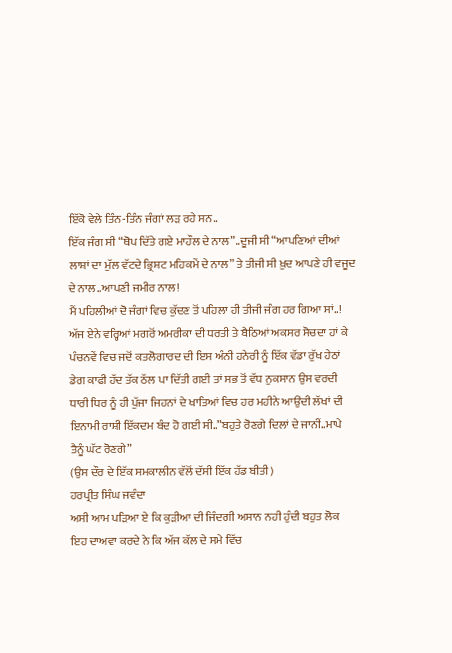ਇੱਕੋ ਵੇਲੇ ਤਿੰਨ-ਤਿੰਨ ਜੰਗਾਂ ਲੜ ਰਹੇ ਸਨ..
ਇੱਕ ਜੰਗ ਸੀ “ਥੋਪ ਦਿੱਤੇ ਗਏ ਮਾਹੌਲ ਦੇ ਨਾਲ”..ਦੂਜੀ ਸੀ “ਆਪਣਿਆਂ ਦੀਆਂ ਲਾਸ਼ਾਂ ਦਾ ਮੁੱਲ ਵੱਟਦੇ ਭ੍ਰਿਸ਼ਟ ਮਹਿਕਮੇਂ ਦੇ ਨਾਲ” ਤੇ ਤੀਜੀ ਸੀ ਖ਼ੁਦ ਆਪਣੇ ਹੀ ਵਜੂਦ ਦੇ ਨਾਲ..ਆਪਣੀ ਜਮੀਰ ਨਾਲ!
ਮੈਂ ਪਹਿਲੀਆਂ ਦੋ ਜੰਗਾਂ ਵਿਚ ਕੁੱਦਣ ਤੋਂ ਪਹਿਲਾ ਹੀ ਤੀਜੀ ਜੰਗ ਹਰ ਗਿਆ ਸਾਂ..!
ਅੱਜ ਏਨੇ ਵਰ੍ਹਿਆਂ ਮਗਰੋਂ ਅਮਰੀਕਾ ਦੀ ਧਰਤੀ ਤੇ ਬੈਠਿਆਂ ਅਕਸਰ ਸੋਚਦਾ ਹਾਂ ਕੇ ਪੰਚਨਵੇਂ ਵਿਚ ਜਦੋਂ ਕਤਲੋਗਾਰਦ ਦੀ ਇਸ ਅੰਨੀ ਹਨੇਰੀ ਨੂੰ ਇੱਕ ਵੱਡਾ ਰੁੱਖ ਹੇਠਾਂ ਡੇਗ ਕਾਫੀ ਹੱਦ ਤੱਕ ਠੱਲ ਪਾ ਦਿੱਤੀ ਗਈ ਤਾਂ ਸਭ ਤੋਂ ਵੱਧ ਨੁਕਸਾਨ ਉਸ ਵਰਦੀ ਧਾਰੀ ਧਿਰ ਨੂੰ ਹੀ ਪੁੱਜਾ ਜਿਹਨਾਂ ਦੇ ਖਾਤਿਆਂ ਵਿਚ ਹਰ ਮਹੀਨੇ ਆਉਂਦੀ ਲੱਖਾਂ ਦੀ ਇਨਾਮੀ ਰਾਸ਼ੀ ਇੱਕਦਮ ਬੰਦ ਹੋ ਗਈ ਸੀ..”ਬਹੁਤੇ ਰੋਣਗੇ ਦਿਲਾਂ ਦੇ ਜਾਨੀਂ..ਮਾਪੇ ਤੈਨੂੰ ਘੱਟ ਰੋਣਗੇ”
(ਉਸ ਦੌਰ ਦੇ ਇੱਕ ਸਮਕਾਲੀਨ ਵੱਲੋਂ ਦੱਸੀ ਇੱਕ ਹੱਡ ਬੀਤੀ)
ਹਰਪ੍ਰੀਤ ਸਿੰਘ ਜਵੰਦਾ
ਅਸੀ ਆਮ ਪੜਿਆ ਏ ਕਿ ਕੁੜੀਆ ਦੀ ਜਿੰਦਗੀ ਅਸਾਨ ਨਹੀ ਹੁੰਦੀ ਬਹੁਤ ਲੋਕ ਇਹ ਦਾਅਵਾ ਕਰਦੇ ਨੇ ਕਿ ਅੱਜ ਕੱਲ ਦੇ ਸਮੇ ਵਿੱਚ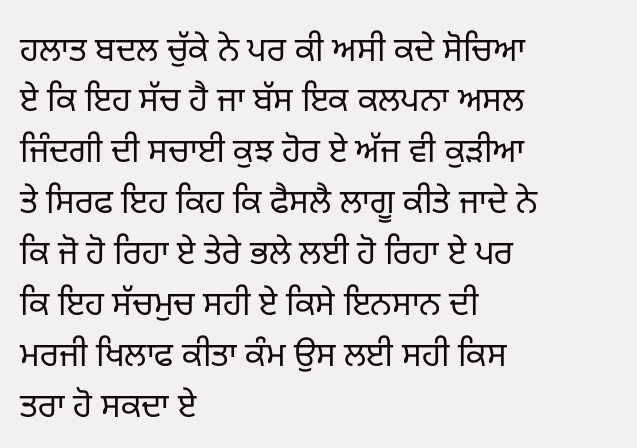ਹਲਾਤ ਬਦਲ ਚੁੱਕੇ ਨੇ ਪਰ ਕੀ ਅਸੀ ਕਦੇ ਸੋਚਿਆ ਏ ਕਿ ਇਹ ਸੱਚ ਹੈ ਜਾ ਬੱਸ ਇਕ ਕਲਪਨਾ ਅਸਲ ਜਿੰਦਗੀ ਦੀ ਸਚਾਈ ਕੁਝ ਹੋਰ ਏ ਅੱਜ ਵੀ ਕੁੜੀਆ ਤੇ ਸਿਰਫ ਇਹ ਕਿਹ ਕਿ ਫੈਸਲੈ ਲਾਗੂ ਕੀਤੇ ਜਾਦੇ ਨੇ ਕਿ ਜੋ ਹੋ ਰਿਹਾ ਏ ਤੇਰੇ ਭਲੇ ਲਈ ਹੋ ਰਿਹਾ ਏ ਪਰ ਕਿ ਇਹ ਸੱਚਮੁਚ ਸਹੀ ਏ ਕਿਸੇ ਇਨਸਾਨ ਦੀ ਮਰਜੀ ਖਿਲਾਫ ਕੀਤਾ ਕੰਮ ਉਸ ਲਈ ਸਹੀ ਕਿਸ ਤਰਾ ਹੋ ਸਕਦਾ ਏ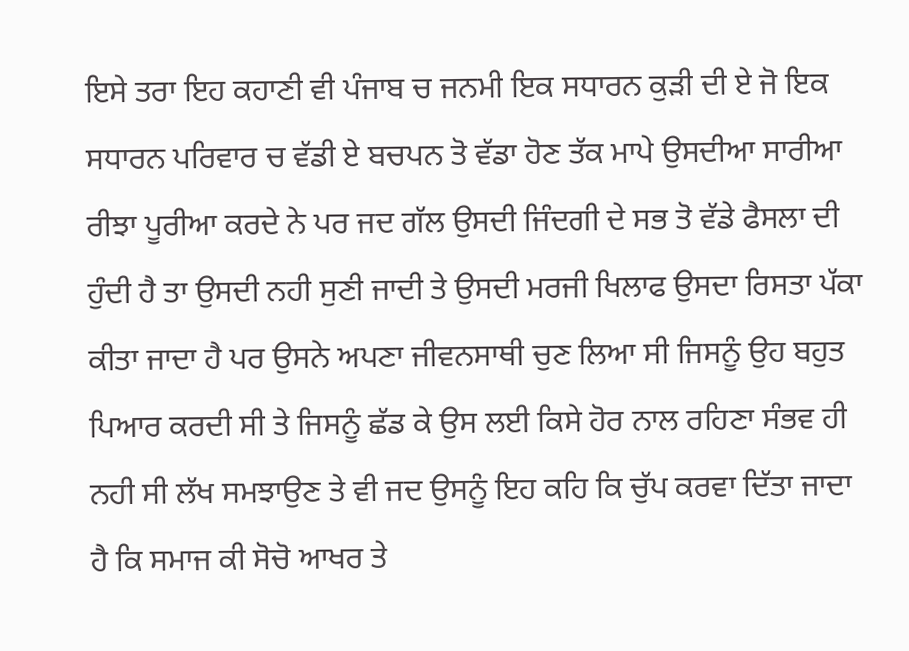ਇਸੇ ਤਰਾ ਇਹ ਕਹਾਣੀ ਵੀ ਪੰਜਾਬ ਚ ਜਨਮੀ ਇਕ ਸਧਾਰਨ ਕੁੜੀ ਦੀ ਏ ਜੋ ਇਕ ਸਧਾਰਨ ਪਰਿਵਾਰ ਚ ਵੱਡੀ ਏ ਬਚਪਨ ਤੋ ਵੱਡਾ ਹੋਣ ਤੱਕ ਮਾਪੇ ਉਸਦੀਆ ਸਾਰੀਆ ਰੀਝਾ ਪੂਰੀਆ ਕਰਦੇ ਨੇ ਪਰ ਜਦ ਗੱਲ ਉਸਦੀ ਜਿੰਦਗੀ ਦੇ ਸਭ ਤੋ ਵੱਡੇ ਫੈਸਲਾ ਦੀ ਹੁੰਦੀ ਹੈ ਤਾ ਉਸਦੀ ਨਹੀ ਸੁਣੀ ਜਾਦੀ ਤੇ ਉਸਦੀ ਮਰਜੀ ਖਿਲਾਫ ਉਸਦਾ ਰਿਸਤਾ ਪੱਕਾ ਕੀਤਾ ਜਾਦਾ ਹੈ ਪਰ ਉਸਨੇ ਅਪਣਾ ਜੀਵਨਸਾਥੀ ਚੁਣ ਲਿਆ ਸੀ ਜਿਸਨੂੰ ਉਹ ਬਹੁਤ ਪਿਆਰ ਕਰਦੀ ਸੀ ਤੇ ਜਿਸਨੂੰ ਛੱਡ ਕੇ ਉਸ ਲਈ ਕਿਸੇ ਹੋਰ ਨਾਲ ਰਹਿਣਾ ਸੰਭਵ ਹੀ ਨਹੀ ਸੀ ਲੱਖ ਸਮਝਾਉਣ ਤੇ ਵੀ ਜਦ ਉਸਨੂੰ ਇਹ ਕਹਿ ਕਿ ਚੁੱਪ ਕਰਵਾ ਦਿੱਤਾ ਜਾਦਾ ਹੈ ਕਿ ਸਮਾਜ ਕੀ ਸੋਚੋ ਆਖਰ ਤੇ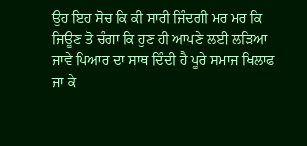ਉਹ ਇਹ ਸੋਚ ਕਿ ਕੀ ਸਾਰੀ ਜਿੰਦਗੀ ਮਰ ਮਰ ਕਿ ਜਿਊਣ ਤੋ ਚੰਗਾ ਕਿ ਹੁਣ ਹੀ ਆਪਣੇ ਲਈ ਲੜਿਆ ਜਾਵੇ ਪਿਆਰ ਦਾ ਸਾਥ ਦਿੰਦੀ ਹੈ ਪੂਰੇ ਸਮਾਜ ਖਿਲਾਫ ਜਾ ਕੇ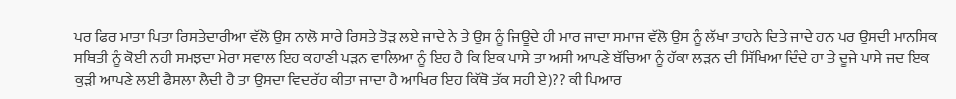ਪਰ ਫਿਰ ਮਾਤਾ ਪਿਤਾ ਰਿਸਤੇਦਾਰੀਆ ਵੱਲੋ ਉਸ ਨਾਲੋ ਸਾਰੇ ਰਿਸਤੇ ਤੋੜ ਲਏ ਜਾਦੇ ਨੇ ਤੇ ਉਸ ਨੂੰ ਜਿਊਦੇ ਹੀ ਮਾਰ ਜਾਦਾ ਸਮਾਜ ਵੱਲੋ ਉਸ ਨੂੰ ਲੱਖਾ ਤਾਹਨੇ ਦਿਤੇ ਜਾਦੇ ਹਨ ਪਰ ਉਸਦੀ ਮਾਨਸਿਕ ਸਥਿਤੀ ਨੂੰ ਕੋਈ ਨਹੀ ਸਮਝਦਾ ਮੇਰਾ ਸਵਾਲ ਇਹ ਕਹਾਣੀ ਪੜਨ ਵਾਲਿਆ ਨੂੰ ਇਹ ਹੈ ਕਿ ਇਕ ਪਾਸੇ ਤਾ ਅਸੀ ਆਪਣੇ ਬੱਚਿਆ ਨੂੰ ਹੱਕਾ ਲੜਨ ਦੀ ਸਿੱਖਿਆ ਦਿੰਦੇ ਹਾ ਤੇ ਦੂਜੇ ਪਾਸੇ ਜਦ ਇਕ ਕੁੜੀ ਆਪਣੇ ਲਈ ਫੈਸਲਾ ਲੈਦੀ ਹੈ ਤਾ ਉਸਦਾ ਵਿਦਰੱਹ ਕੀਤਾ ਜਾਦਾ ਹੈ ਆਖਿਰ ਇਹ ਕਿੱਥੋ ਤੱਕ ਸਹੀ ਏ)?? ਕੀ ਪਿਆਰ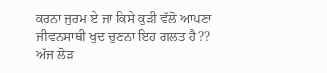ਕਰਨਾ ਜੁਰਮ ਏ ਜਾ ਕਿਸੇ ਕੁੜੀ ਵੱਲੋ ਆਪਣਾ ਜੀਵਨਸਾਥੀ ਖੁਦ ਚੁਣਨਾ ਇਹ ਗਲਤ ਹੈ?? ਅੱਜ ਲੋੜ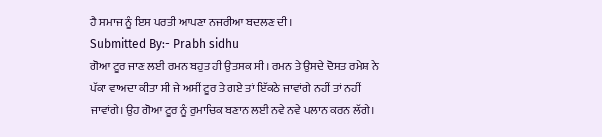ਹੈ ਸਮਾਜ ਨੂੰ ਇਸ ਪਰਤੀ ਆਪਣਾ ਨਜਰੀਆ ਬਦਲਣ ਦੀ।
Submitted By:- Prabh sidhu
ਗੋਆ ਟੂਰ ਜਾਣ ਲਈ ਰਮਨ ਬਹੁਤ ਹੀ ਉਤਸਕ ਸੀ। ਰਮਨ ਤੇ ਉਸਦੇ ਦੋਸਤ ਰਮੇਸ਼ ਨੇ ਪੱਕਾ ਵਾਅਦਾ ਕੀਤਾ ਸੀ ਜੇ ਅਸੀਂ ਟੂਰ ਤੇ ਗਏ ਤਾਂ ਇੱਕਠੇ ਜਾਵਾਂਗੇ ਨਹੀਂ ਤਾਂ ਨਹੀਂ ਜਾਵਾਂਗੇ। ਉਹ ਗੋਆ ਟੂਰ ਨੂੰ ਰੁਮਾਚਿਕ ਬਣਾਨ ਲਈ ਨਵੇ ਨਵੇ ਪਲਾਨ ਕਰਨ ਲੱਗੇ।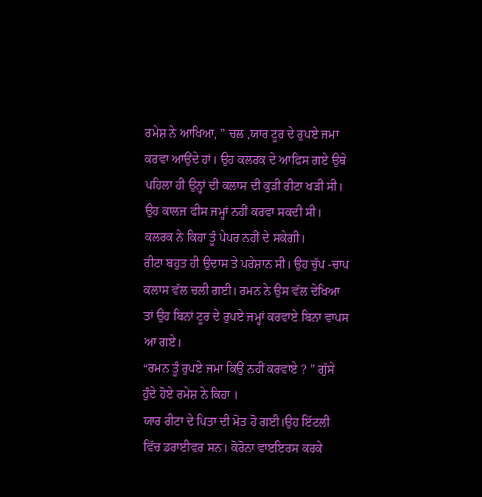ਰਮੇਸ਼ ਨੇ ਆਖਿਆ, ” ਚਲ ,ਯਾਰ ਟੂਰ ਦੇ ਰੁਪਏ ਜਮਾ ਕਰਵਾ ਆਉਂਦੇ ਹਾਂ। ਉਹ ਕਲਰਕ ਦੇ ਆਫਿਸ ਗਏ ਉਥੇ ਪਹਿਲਾ ਹੀ ਉਨ੍ਹਾਂ ਦੀ ਕਲਾਸ ਦੀ ਕੁੜੀ ਰੀਟਾ ਖੜੀ ਸੀ। ਉਹ ਕਾਲਜ ਫੀਸ ਜਮ੍ਹਾਂ ਨਹੀਂ ਕਰਵਾ ਸਕਦੀ ਸੀ। ਕਲਰਕ ਨੇ ਕਿਹਾ ਤੂੰ ਪੇਪਰ ਨਹੀਂ ਦੇ ਸਕੇਗੀ।
ਰੀਟਾ ਬਹੁਤ ਹੀ ਉਦਾਸ ਤੇ ਪਰੇਸ਼ਾਨ ਸੀ। ਉਹ ਚੁੱਪ -ਚਾਪ ਕਲਾਸ ਵੱਲ ਚਲੀ ਗਈ। ਰਮਨ ਨੇ ਉਸ ਵੱਲ ਦੇਖਿਆ ਤਾਂ ਉਹ ਬਿਨਾਂ ਟੂਰ ਦੇ ਰੁਪਏ ਜਮ੍ਹਾਂ ਕਰਵਾਏ ਬਿਨਾ ਵਾਪਸ ਆ ਗਏ।
“ਰਮਨ ਤੂੰ ਰੁਪਏ ਜਮਾ ਕਿਉਂ ਨਹੀਂ ਕਰਵਾਏ ? ” ਗੁੱਸੇ ਹੁੰਦੇ ਹੋਏ ਰਮੇਸ਼ ਨੇ ਕਿਹਾ ।
ਯਾਰ ਰੀਟਾ ਦੇ ਪਿਤਾ ਦੀ ਮੋਤ ਹੋ ਗਈ।ਉਹ ਇੱਟਲੀ ਵਿੱਚ ਡਰਾਈਵਰ ਸਨ। ਕੋਰੋਨਾ ਵਾੲਇਰਸ ਕਰਕੇ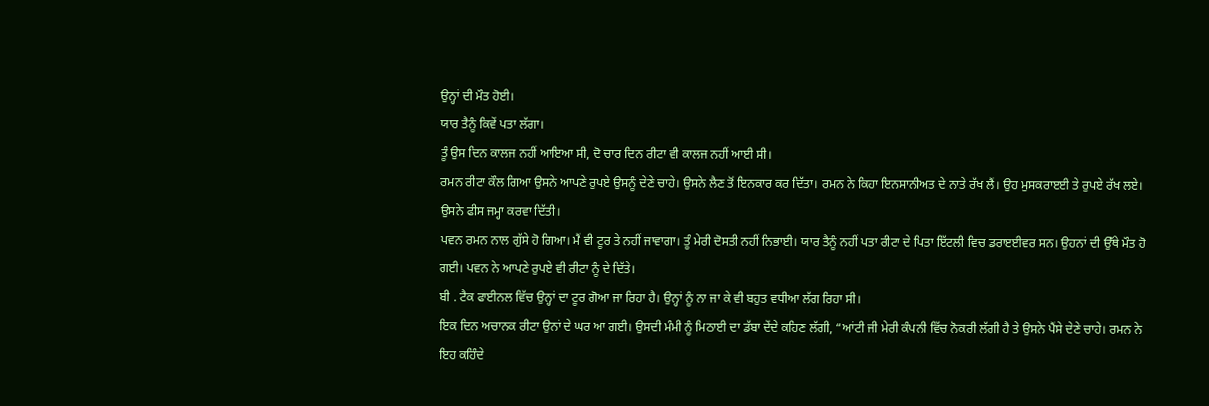ਉਨ੍ਹਾਂ ਦੀ ਮੌਤ ਹੋਈ।
ਯਾਰ ਤੈਨੂੰ ਕਿਵੇਂ ਪਤਾ ਲੱਗਾ।
ਤੂੰ ਉਸ ਦਿਨ ਕਾਲਜ ਨਹੀਂ ਆਇਆ ਸੀ, ਦੋ ਚਾਰ ਦਿਨ ਰੀਟਾ ਵੀ ਕਾਲਜ ਨਹੀਂ ਆਈ ਸੀ।
ਰਮਨ ਰੀਟਾ ਕੌਲ ਗਿਆ ਉਸਨੇ ਆਪਣੇ ਰੁਪਏ ਉਸਨੂੰ ਦੇਣੇ ਚਾਹੇ। ਉਸਨੇ ਲੈਣ ਤੋਂ ਇਨਕਾਰ ਕਰ ਦਿੱਤਾ। ਰਮਨ ਨੇ ਕਿਹਾ ਇਨਸਾਨੀਅਤ ਦੇ ਨਾਤੇ ਰੱਖ ਲੈਂ। ਉਹ ਮੁਸਕਰਾੲਈ ਤੇ ਰੁਪਏ ਰੱਖ ਲਏ। ਉਸਨੇ ਫੀਸ ਜਮ੍ਹਾ ਕਰਵਾ ਦਿੱਤੀ।
ਪਵਨ ਰਮਨ ਨਾਲ ਗੁੱਸੇ ਹੋ ਗਿਆ। ਮੈਂ ਵੀ ਟੂਰ ਤੇ ਨਹੀਂ ਜਾਵਾਗਾ। ਤੂੰ ਮੇਰੀ ਦੋਸਤੀ ਨਹੀਂ ਨਿਭਾਈ। ਯਾਰ ਤੈਨੂੰ ਨਹੀਂ ਪਤਾ ਰੀਟਾ ਦੇ ਪਿਤਾ ਇੱਟਲੀ ਵਿਚ ਡਰਾੲਈਵਰ ਸਨ। ਉਹਨਾਂ ਦੀ ਉੱਥੇ ਮੌਤ ਹੋ ਗਈ। ਪਵਨ ਨੇ ਆਪਣੇ ਰੁਪਏ ਵੀ ਰੀਟਾ ਨੂੰ ਦੇ ਦਿੱਤੇ।
ਬੀ . ਟੈਕ ਫਾਈਨਲ ਵਿੱਚ ਉਨ੍ਹਾਂ ਦਾ ਟੂਰ ਗੋਆ ਜਾ ਰਿਹਾ ਹੈ। ਉਨ੍ਹਾਂ ਨੂੰ ਨਾ ਜਾ ਕੇ ਵੀ ਬਹੁਤ ਵਧੀਆ ਲੱਗ ਰਿਹਾ ਸੀ।
ਇਕ ਦਿਨ ਅਚਾਨਕ ਰੀਟਾ ਉਨਾਂ ਦੇ ਘਰ ਆ ਗਈ। ਉਸਦੀ ਮੰਮੀ ਨੂੰ ਮਿਠਾਈ ਦਾ ਡੱਬਾ ਦੇਂਦੇ ਕਹਿਣ ਲੱਗੀ, “ਆਂਟੀ ਜੀ ਮੇਰੀ ਕੰਪਨੀ ਵਿੱਚ ਨੋਕਰੀ ਲੱਗੀ ਹੈ ਤੇ ਉਸਨੇ ਪੈਂਸੇ ਦੇਣੇ ਚਾਹੇ। ਰਮਨ ਨੇ ਇਹ ਕਹਿੰਦੇ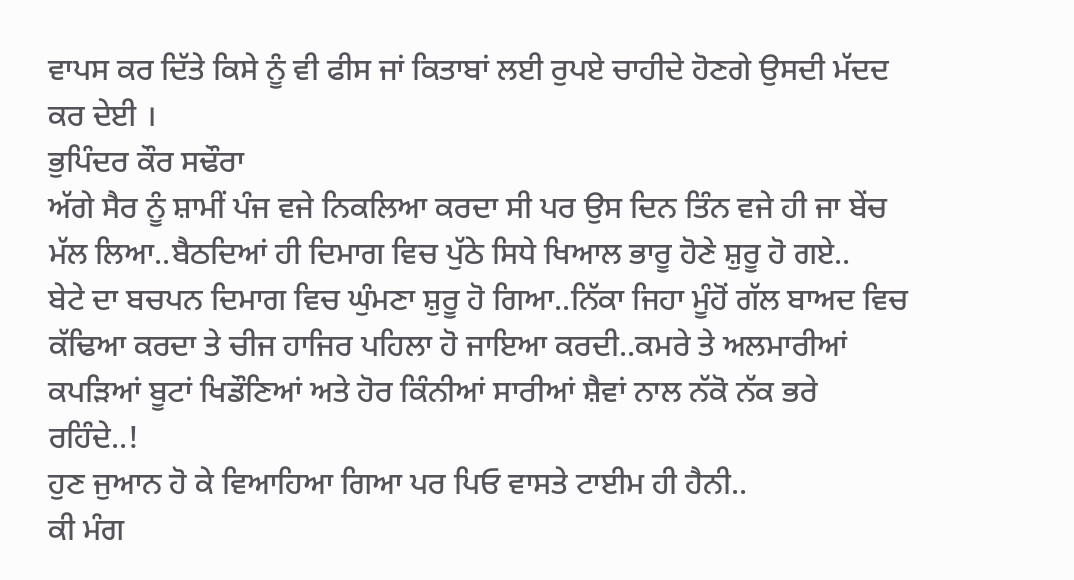ਵਾਪਸ ਕਰ ਦਿੱਤੇ ਕਿਸੇ ਨੂੰ ਵੀ ਫੀਸ ਜਾਂ ਕਿਤਾਬਾਂ ਲਈ ਰੁਪਏ ਚਾਹੀਦੇ ਹੋਣਗੇ ਉਸਦੀ ਮੱਦਦ ਕਰ ਦੇਈ ।
ਭੁਪਿੰਦਰ ਕੌਰ ਸਢੌਰਾ
ਅੱਗੇ ਸੈਰ ਨੂੰ ਸ਼ਾਮੀਂ ਪੰਜ ਵਜੇ ਨਿਕਲਿਆ ਕਰਦਾ ਸੀ ਪਰ ਉਸ ਦਿਨ ਤਿੰਨ ਵਜੇ ਹੀ ਜਾ ਬੇਂਚ ਮੱਲ ਲਿਆ..ਬੈਠਦਿਆਂ ਹੀ ਦਿਮਾਗ ਵਿਚ ਪੁੱਠੇ ਸਿਧੇ ਖਿਆਲ ਭਾਰੂ ਹੋਣੇ ਸ਼ੁਰੂ ਹੋ ਗਏ..
ਬੇਟੇ ਦਾ ਬਚਪਨ ਦਿਮਾਗ ਵਿਚ ਘੁੰਮਣਾ ਸ਼ੁਰੂ ਹੋ ਗਿਆ..ਨਿੱਕਾ ਜਿਹਾ ਮੂੰਹੋਂ ਗੱਲ ਬਾਅਦ ਵਿਚ ਕੱਢਿਆ ਕਰਦਾ ਤੇ ਚੀਜ ਹਾਜਿਰ ਪਹਿਲਾ ਹੋ ਜਾਇਆ ਕਰਦੀ..ਕਮਰੇ ਤੇ ਅਲਮਾਰੀਆਂ ਕਪੜਿਆਂ ਬੂਟਾਂ ਖਿਡੌਣਿਆਂ ਅਤੇ ਹੋਰ ਕਿੰਨੀਆਂ ਸਾਰੀਆਂ ਸ਼ੈਵਾਂ ਨਾਲ ਨੱਕੋ ਨੱਕ ਭਰੇ ਰਹਿੰਦੇ..!
ਹੁਣ ਜੁਆਨ ਹੋ ਕੇ ਵਿਆਹਿਆ ਗਿਆ ਪਰ ਪਿਓ ਵਾਸਤੇ ਟਾਈਮ ਹੀ ਹੈਨੀ..
ਕੀ ਮੰਗ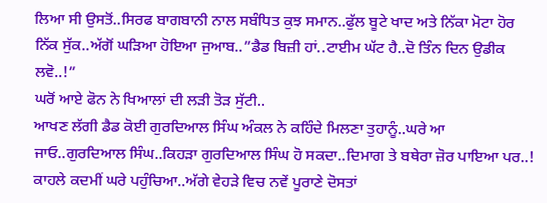ਲਿਆ ਸੀ ਉਸਤੋਂ..ਸਿਰਫ ਬਾਗਬਾਨੀ ਨਾਲ ਸਬੰਧਿਤ ਕੁਝ ਸਮਾਨ..ਫੁੱਲ ਬੂਟੇ ਖਾਦ ਅਤੇ ਨਿੱਕਾ ਮੋਟਾ ਹੋਰ ਨਿੱਕ ਸੁੱਕ..ਅੱਗੋਂ ਘੜਿਆ ਹੋਇਆ ਜੁਆਬ..”ਡੈਡ ਬਿਜ਼ੀ ਹਾਂ..ਟਾਈਮ ਘੱਟ ਹੈ..ਦੋ ਤਿੰਨ ਦਿਨ ਉਡੀਕ ਲਵੋ..!”
ਘਰੋਂ ਆਏ ਫੋਨ ਨੇ ਖਿਆਲਾਂ ਦੀ ਲੜੀ ਤੋੜ ਸੁੱਟੀ..
ਆਖਣ ਲੱਗੀ ਡੈਡ ਕੋਈ ਗੁਰਦਿਆਲ ਸਿੰਘ ਅੰਕਲ ਨੇ ਕਹਿੰਦੇ ਮਿਲਣਾ ਤੁਹਾਨੂੰ..ਘਰੇ ਆ ਜਾਓ..ਗੁਰਦਿਆਲ ਸਿੰਘ..ਕਿਹੜਾ ਗੁਰਦਿਆਲ ਸਿੰਘ ਹੋ ਸਕਦਾ..ਦਿਮਾਗ ਤੇ ਬਥੇਰਾ ਜ਼ੋਰ ਪਾਇਆ ਪਰ..!
ਕਾਹਲੇ ਕਦਮੀਂ ਘਰੇ ਪਹੁੰਚਿਆ..ਅੱਗੇ ਵੇਹੜੇ ਵਿਚ ਨਵੇਂ ਪੂਰਾਣੇ ਦੋਸਤਾਂ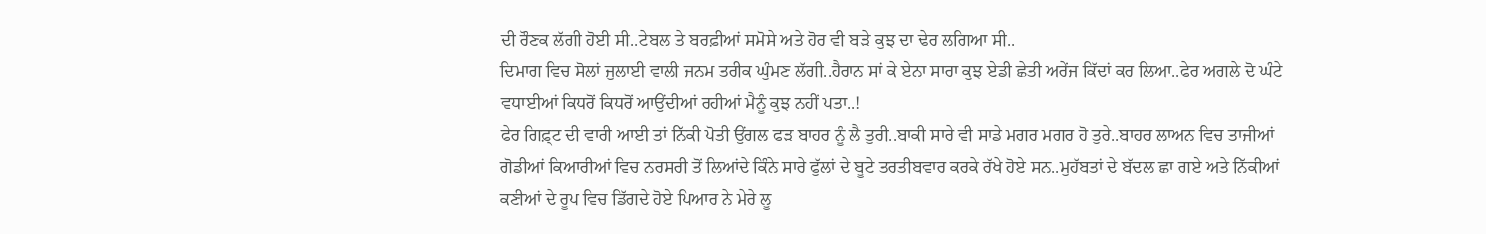ਦੀ ਰੌਣਕ ਲੱਗੀ ਹੋਈ ਸੀ..ਟੇਬਲ ਤੇ ਬਰਫ਼ੀਆਂ ਸਮੋਸੇ ਅਤੇ ਹੋਰ ਵੀ ਬੜੇ ਕੁਝ ਦਾ ਢੇਰ ਲਗਿਆ ਸੀ..
ਦਿਮਾਗ ਵਿਚ ਸੋਲਾਂ ਜੁਲਾਈ ਵਾਲੀ ਜਨਮ ਤਰੀਕ ਘੁੰਮਣ ਲੱਗੀ..ਹੈਰਾਨ ਸਾਂ ਕੇ ਏਨਾ ਸਾਰਾ ਕੁਝ ਏਡੀ ਛੇਤੀ ਅਰੇਂਜ ਕਿੱਦਾਂ ਕਰ ਲਿਆ..ਫੇਰ ਅਗਲੇ ਦੋ ਘੰਟੇ ਵਧਾਈਆਂ ਕਿਧਰੋਂ ਕਿਧਰੋਂ ਆਉਂਦੀਆਂ ਰਹੀਆਂ ਮੈਨੂੰ ਕੁਝ ਨਹੀਂ ਪਤਾ..!
ਫੇਰ ਗਿਫ਼੍ਟ ਦੀ ਵਾਰੀ ਆਈ ਤਾਂ ਨਿੱਕੀ ਪੋਤੀ ਉਂਗਲ ਫੜ ਬਾਹਰ ਨੂੰ ਲੈ ਤੁਰੀ..ਬਾਕੀ ਸਾਰੇ ਵੀ ਸਾਡੇ ਮਗਰ ਮਗਰ ਹੋ ਤੁਰੇ..ਬਾਹਰ ਲਾਅਨ ਵਿਚ ਤਾਜੀਆਂ ਗੋਡੀਆਂ ਕਿਆਰੀਆਂ ਵਿਚ ਨਰਸਰੀ ਤੋਂ ਲਿਆਂਦੇ ਕਿੰਨੇ ਸਾਰੇ ਫੁੱਲਾਂ ਦੇ ਬੂਟੇ ਤਰਤੀਬਵਾਰ ਕਰਕੇ ਰੱਖੇ ਹੋਏ ਸਨ..ਮੁਹੱਬਤਾਂ ਦੇ ਬੱਦਲ ਛਾ ਗਏ ਅਤੇ ਨਿੱਕੀਆਂ ਕਣੀਆਂ ਦੇ ਰੂਪ ਵਿਚ ਡਿੱਗਦੇ ਹੋਏ ਪਿਆਰ ਨੇ ਮੇਰੇ ਲੂ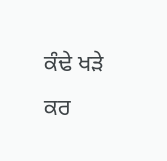ਕੰਢੇ ਖੜੇ ਕਰ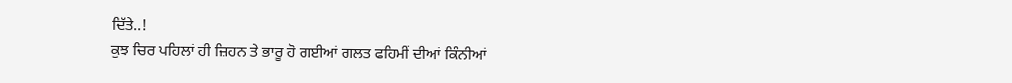ਦਿੱਤੇ..!
ਕੁਝ ਚਿਰ ਪਹਿਲਾਂ ਹੀ ਜ਼ਿਹਨ ਤੇ ਭਾਰੂ ਹੋ ਗਈਆਂ ਗਲਤ ਫਹਿਮੀਂ ਦੀਆਂ ਕਿੰਨੀਆਂ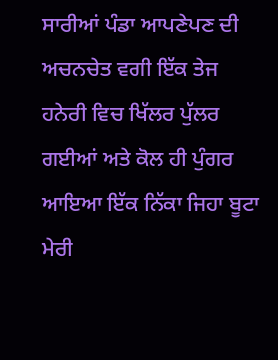ਸਾਰੀਆਂ ਪੰਡਾ ਆਪਣੇਪਣ ਦੀ ਅਚਨਚੇਤ ਵਗੀ ਇੱਕ ਤੇਜ ਹਨੇਰੀ ਵਿਚ ਖਿੱਲਰ ਪੁੱਲਰ ਗਈਆਂ ਅਤੇ ਕੋਲ ਹੀ ਪੁੰਗਰ ਆਇਆ ਇੱਕ ਨਿੱਕਾ ਜਿਹਾ ਬੂਟਾ ਮੇਰੀ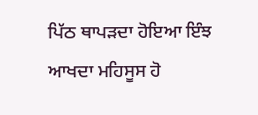ਪਿੱਠ ਥਾਪੜਦਾ ਹੋਇਆ ਇੰਝ ਆਖਦਾ ਮਹਿਸੂਸ ਹੋ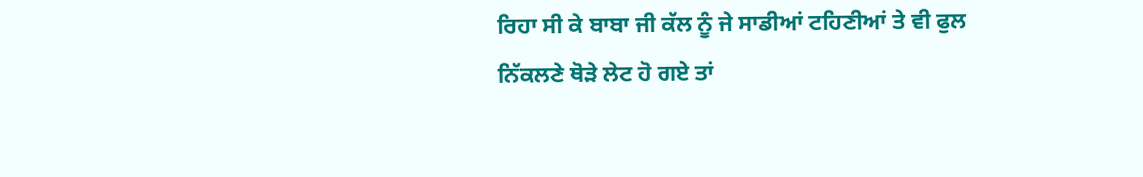ਰਿਹਾ ਸੀ ਕੇ ਬਾਬਾ ਜੀ ਕੱਲ ਨੂੰ ਜੇ ਸਾਡੀਆਂ ਟਹਿਣੀਆਂ ਤੇ ਵੀ ਫੁਲ ਨਿੱਕਲਣੇ ਥੋੜੇ ਲੇਟ ਹੋ ਗਏ ਤਾਂ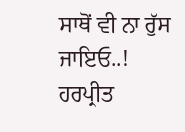ਸਾਥੋਂ ਵੀ ਨਾ ਰੁੱਸ ਜਾਇਓ..!
ਹਰਪ੍ਰੀਤ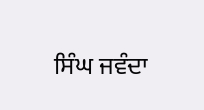ਸਿੰਘ ਜਵੰਦਾ